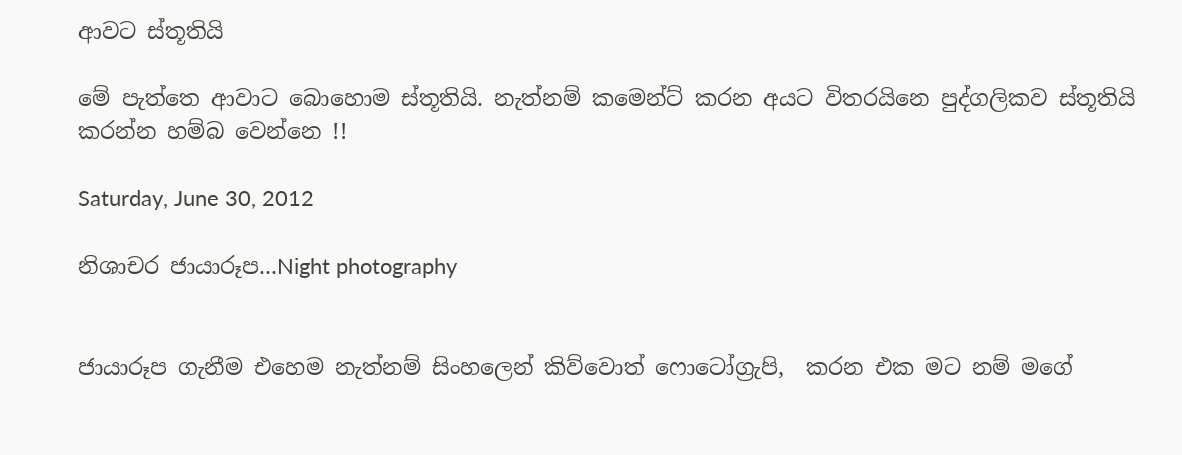ආවට ස්තූතියි

මේ පැත්තෙ ආවාට බොහොම ස්තූතියි. නැත්නම් කමෙන්ට් කරන අයට විතරයිනෙ පුද්ගලිකව ස්තූතියි කරන්න හම්බ වෙන්නෙ !!

Saturday, June 30, 2012

නිශාචර ජායාරූප...Night photography


ජායාරූප ගැනීම එහෙම නැත්නම් සිංහලෙන් කිව්වොත් ෆොටෝග්‍රැපි,  කරන එක මට නම් මගේ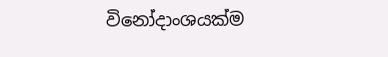විනෝදාංශයක්ම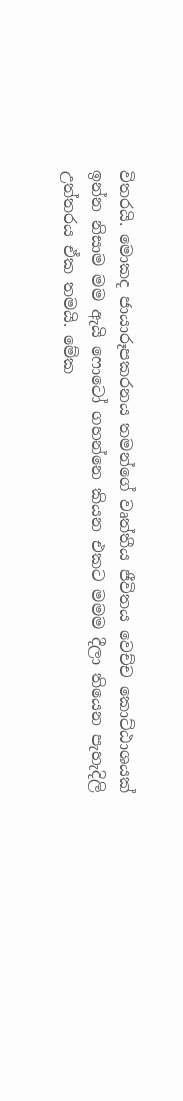විතරයි. මොකද ජායාරූපකරනය තමන්ගේ වෘත්තීය ජීවිතය වෙච්ච කොට්ඨාශයක් ඉන්න නිසාම මම ඇයි ෆොටෝ ගහන්නෙ කියන එකට මමම දීලා තියෙන පැහැදිලි උත්තරය ඒක තමයි. මේක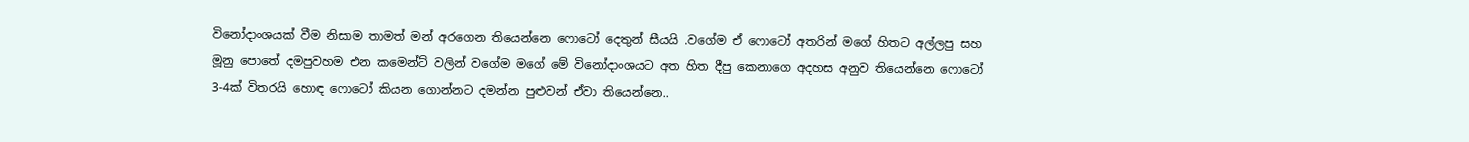විනෝදාංශයක් වීම නිසාම තාමත් මන් අරගෙන තියෙන්නෙ ෆොටෝ දෙතුන් සීයයි .වගේම ඒ ෆොටෝ අතරින් මගේ හිතට අල්ලපු සහ මූනු පොතේ දමපුවහම එන කමෙන්ට් වලින් වගේම මගේ මේ විනෝදාංශයට අත හිත දීපු කෙනාගෙ අදහස අනුව තියෙන්නෙ ෆොටෝ 3-4ක් විතරයි හොඳ ෆොටෝ කියන ගොන්නට දමන්න පුළුවන් ඒවා තියෙන්නෙ..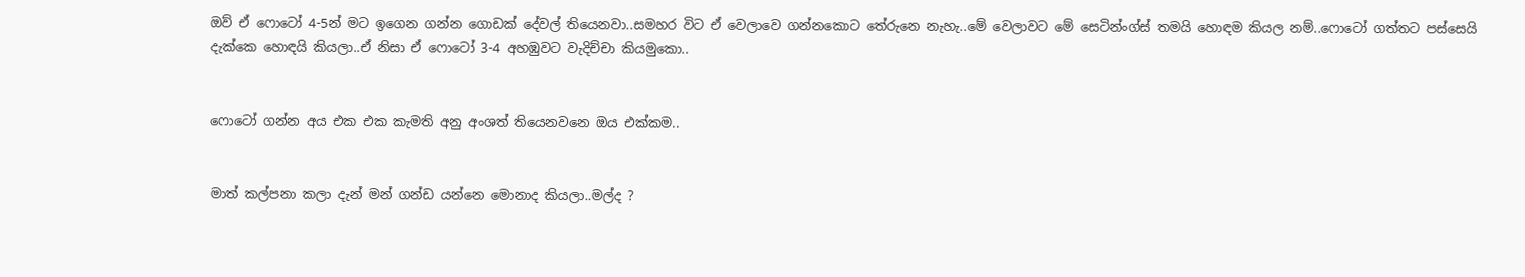ඔව් ඒ ෆොටෝ 4-5න් මට ඉගෙන ගන්න ගොඩක් දේවල් තියෙනවා..සමහර විට ඒ වෙලාවෙ ගන්නකොට තේරුනෙ නැහැ..මේ වෙලාවට මේ සෙටින්ංග්ස් තමයි හොඳම කියල නම්..ෆොටෝ ගත්තට පස්සෙයි දැක්කෙ හොඳයි කියලා..ඒ නිසා ඒ ෆොටෝ 3-4 අහඹුවට වැදිච්චා කියමුකො..


ෆොටෝ ගන්න අය එක එක කැමති අනු අංශත් තියෙනවනෙ ඔය එක්කම..


මාත් කල්පනා කලා දැන් මන් ගන්ඩ යන්නෙ මොනාද කියලා..මල්ද ?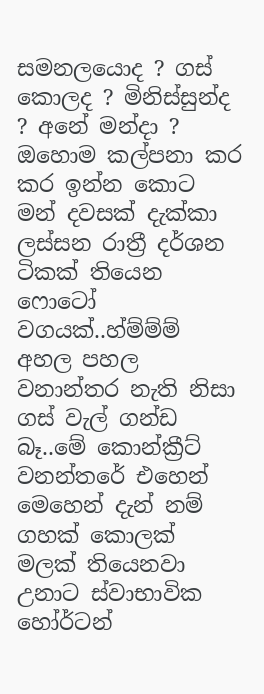සමනලයොද ? ගස් කොලද ? මිනිස්සුන්ද ? අනේ මන්දා ? ඔහොම කල්පනා කර කර ඉන්න කොට මන් දවසක් දැක්කා ලස්සන රාත්‍රී දර්ශන ටිකක් තියෙන ෆොටෝ වගයක්..හ්ම්ම්ම් අහල පහල වනාන්තර නැති නිසා ගස් වැල් ගන්ඩ බෑ..මේ කොන්ක්‍රීට් වනන්තරේ එහෙන් මෙහෙන් දැන් නම් ගහක් කොලක් මලක් තියෙනවා උනාට ස්වාභාවික හෝර්ටන්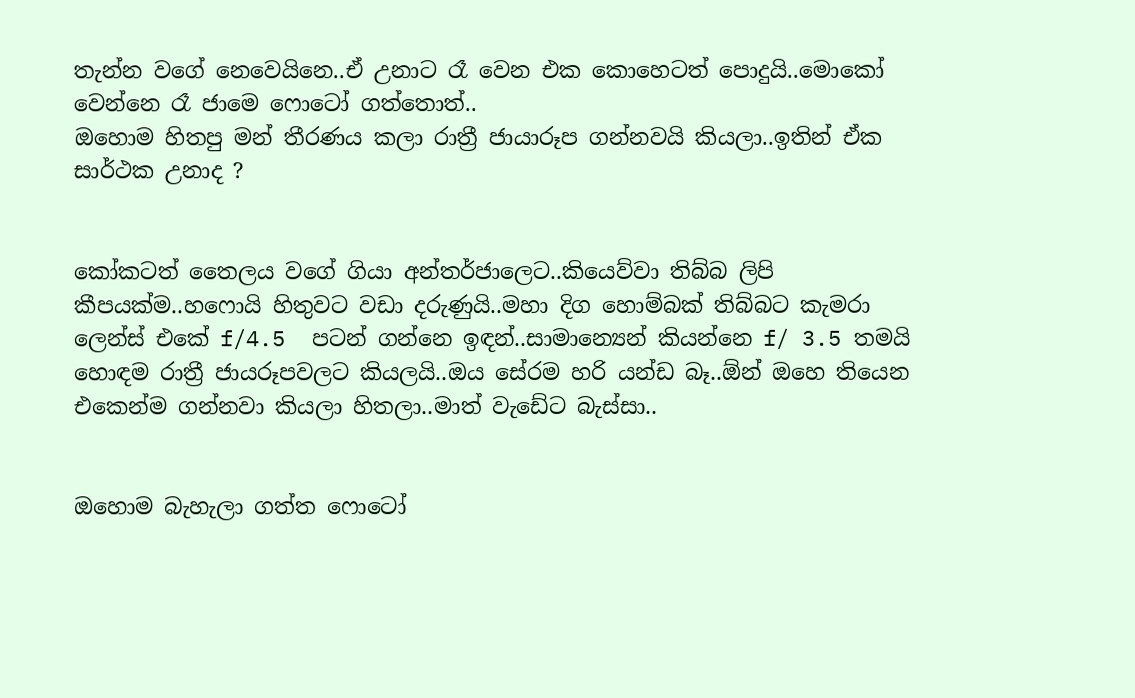තැන්න වගේ නෙවෙයිනෙ..ඒ උනාට රෑ වෙන එක කොහෙටත් පොදුයි..මොකෝ වෙන්නෙ රෑ ජාමෙ ෆොටෝ ගත්තොත්..
ඔහොම හිතපු මන් තීරණය කලා රාත්‍රී ජායාරූප ගන්නවයි කියලා..ඉතින් ඒක සාර්ථක උනාද ?


කෝකටත් තෛලය වගේ ගියා අන්තර්ජාලෙට..කියෙව්වා තිබ්බ ලිපි කීපයක්ම..හෆොයි හිතුවට වඩා දරුණුයි..මහා දිග හොම්බක් තිබ්බට කැමරා ලෙන්ස් එකේ f/4.5  පටන් ගන්නෙ ඉඳන්..සාමාන්‍යෙන් කියන්නෙ f/ 3.5 තමයි හොඳම රාත්‍රී ජායරූපවලට කියලයි..ඔය සේරම හරි යන්ඩ බෑ..ඕන් ඔහෙ තියෙන එකෙන්ම ගන්නවා කියලා හිතලා..මාත් වැඩේට බැස්සා..


ඔහොම බැහැලා ගත්ත ෆොටෝ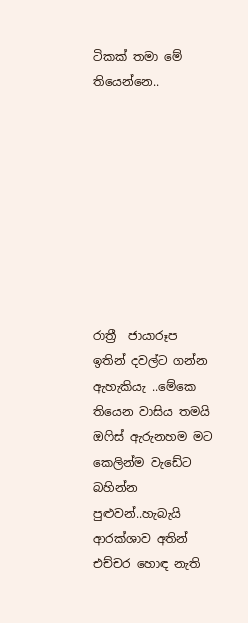ටිකක් තමා මේ තියෙන්නෙ..









රාත්‍රී  ජායාරූප  ඉතින් දවල්ට ගන්න ඇහැකියැ ..මේකෙ තියෙන වාසිය තමයි ඔෆිස් ඇරුනහම මට කෙලින්ම වැඩේට බහින්න පුළුවන්..හැබැයි ආරක්ශාව අතින් එච්චර හොඳ නැති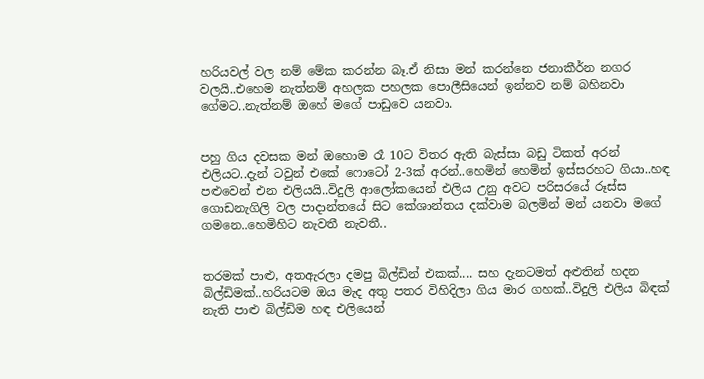හරියවල් වල නම් මේක කරන්න බෑ.ඒ නිසා මන් කරන්නෙ ජනාකීර්න නගර වලයි..එහෙම නැත්නම් අහලක පහලක පොලීසියෙන් ඉන්නව නම් බහිනවා ගේමට..නැත්නම් ඔහේ මගේ පාඩුවෙ යනවා.


පහු ගිය දවසක මන් ඔහොම රෑ 10ට විතර ඇති බැස්සා බඩු ටිකත් අරන් එලියට..දැන් ටවුන් එකේ ෆොටෝ 2-3ක් අරන්..හෙමින් හෙමින් ඉස්සරහට ගියා..හඳ පළුවෙන් එන එලියයි..විදුලි ආලෝකයෙන් එලිය උනු අවට පරිසරයේ රූස්ස ගොඩනැගිලි වල පාදාන්තයේ සිට කේශාන්තය දක්වාම බලමින් මන් යනවා මගේ ගමනෙ..හෙමිහිට නැවතී නැවතී..


තරමක් පාළු, අතඇරලා දමපු බිල්ඩින් එකක්.... සහ දැනටමත් අළුතින් හදන බිල්ඩිමක්..හරියටම ඔය මැද අතු පතර විහිදිලා ගිය මාර ගහක්..විදුලි එලිය බිඳක් නැති පාළු බිල්ඩිම හඳ එලියෙන්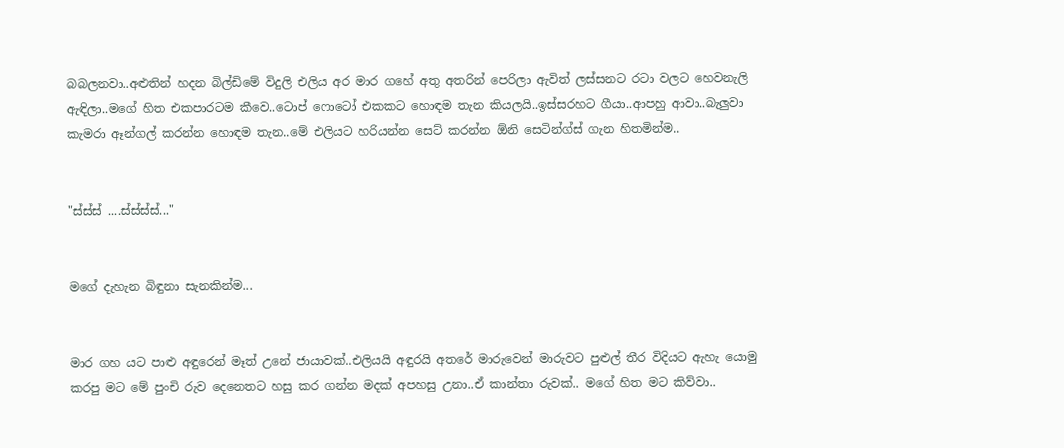බබලනවා..අළුතින් හදන බිල්ඩිමේ විදුලි එලිය අර මාර ගහේ අතු අතරින් පෙරිලා ඇවිත් ලස්සනට රටා වලට හෙවනැලි ඇඳිලා..මගේ හිත එකපාරටම කීවෙ..ටොප් ෆොටෝ එකකට හොඳම තැන කියලයි..ඉස්සරහට ගීයා..ආපහු ආවා..බැලුවා කැමරා ඈන්ගල් කරන්න හොඳම තැන..මේ එලියට හරියන්න සෙට් කරන්න ඕනි සෙටින්ග්ස් ගැන හිතමින්ම..


"ස්ස්ස් ....ස්ස්ස්ස්..."


මගේ දැහැන බිඳුනා සැනකින්ම...


මාර ගහ යට පාළු අඳුරෙන් මෑත් උනේ ජායාවක්..එලියයි අඳුරයි අතරේ මාරුවෙන් මාරුවට පුළුල් තීර විදියට ඇහැ යොමු කරපු මට මේ පුංචි රුව දෙනෙතට හසු කර ගන්න මදක් අපහසු උනා..ඒ කාන්තා රුවක්.. මගේ හිත මට කිව්වා..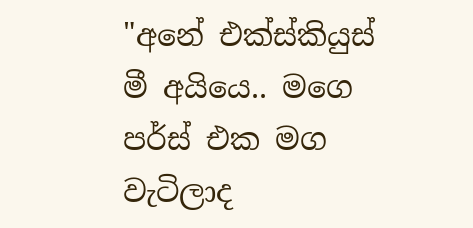"අනේ එක්ස්කියුස් මී අයියෙ.. මගෙ පර්ස් එක මග වැටිලාද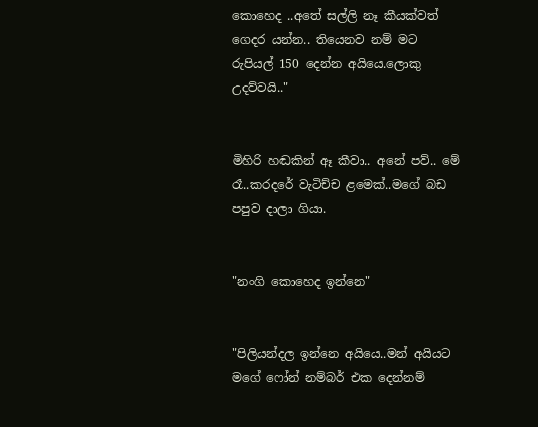කොහෙද ..අතේ සල්ලි නෑ කීයක්වත් ගෙදර යන්න.. තියෙනව නම් මට රුපියල් 150 දෙන්න අයියෙ.ලොකු උදව්වයි.."


මිහිරි හඬකින් ඈ කීවා.. අනේ පව්.. මේ රෑ..කරදරේ වැටිච්ච ළමෙක්..මගේ බඩ පපුව දාලා ගියා.


"නංගි කොහෙද ඉන්නෙ"


"පිලියන්දල ඉන්නෙ අයියෙ..මන් අයියට මගේ ෆෝන් නම්බර් එක දෙන්නම්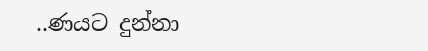..ණයට දුන්නා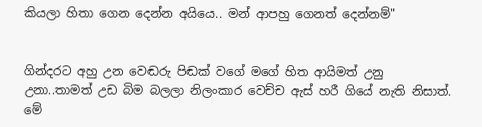කියලා හිතා ගෙන දෙන්න අයියෙ.. මන් ආපහු ගෙනත් දෙන්නම්"


ගින්දරට අහු උන වෙඬරු පිඬක් වගේ මගේ හිත ආයිමත් උනු උනා..තාමත් උඩ බිම බලලා නිලංකාර වෙච්ච ඇස් හරී ගියේ නැති නිසාත්. මේ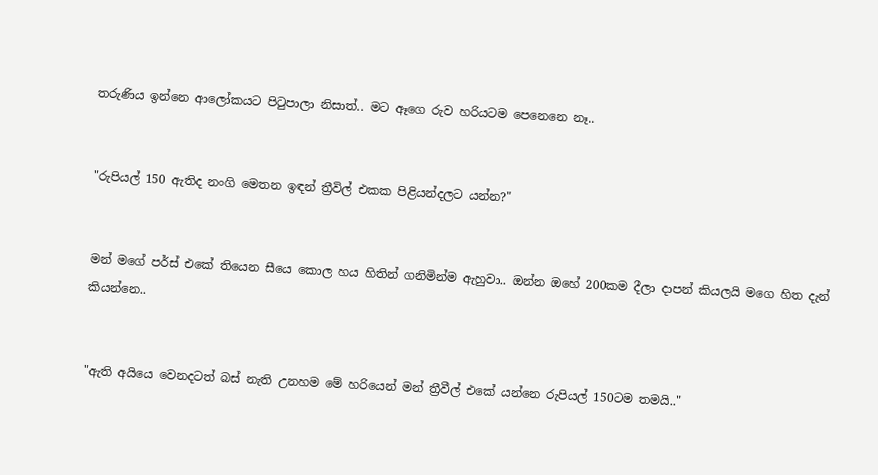තරුණිය ඉන්නෙ ආලෝකයට පිටුපාලා නිසාත්.. මට ඈගෙ රුව හරියටම පෙනෙනෙ නෑ..


"රුපියල් 150 ඇතිද නංගි මෙතන ඉඳන් ත්‍රීවිල් එකක පිළියන්දලට යන්න?"


මන් මගේ පර්ස් එකේ තියෙන සීයෙ කොල හය හිතින් ගනිමින්ම ඇහුවා.. ඔන්න ඔහේ 200කම දීලා දාපන් කියලයි මගෙ හිත දැන් කියන්නෙ..


"ඇති අයියෙ වෙනදටත් බස් නැති උනහම මේ හරියෙන් මන් ත්‍රීවීල් එකේ යන්නෙ රුපියල් 150ටම තමයි.."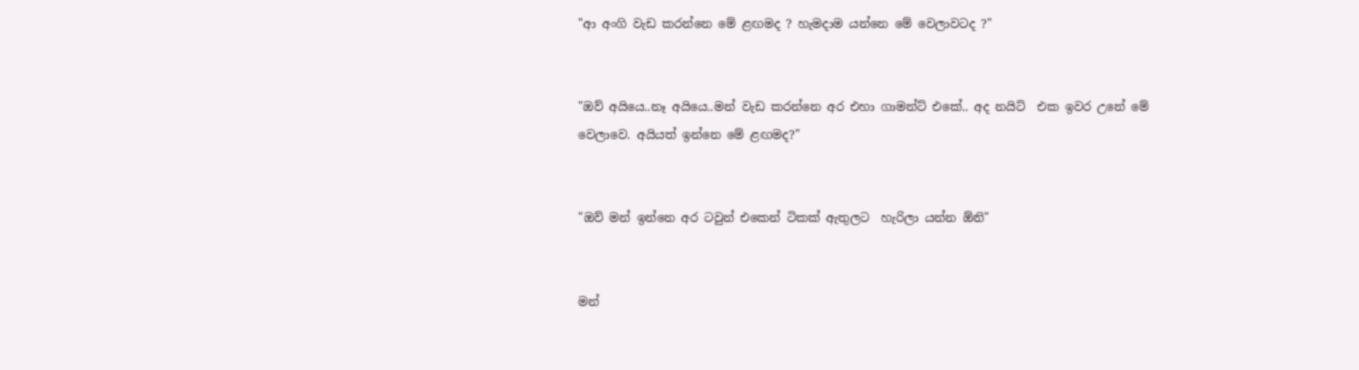"ආ අංගි වැඩ කරන්නෙ මේ ළඟමද ? හැමදාම යන්නෙ මේ වෙලාවටද ?"


"ඔව් අයියෙ..නෑ අයියෙ..මන් වැඩ කරන්නෙ අර එහා ගාමන්ට් එකේ.. අද නයිට්  එක ඉවර උනේ මේ වෙලාවෙ. අයියත් ඉන්නෙ මේ ළඟමද?"


"ඔව් මන් ඉන්නෙ අර ටවුන් එකෙන් ටිකක් ඇතුලට  හැරිලා යන්න ඕනි"


මන්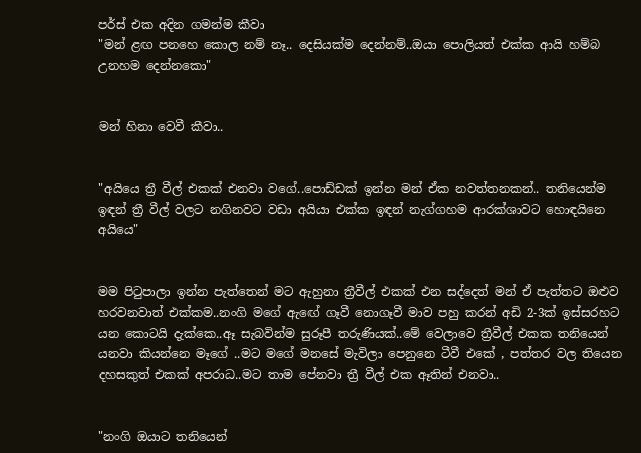පර්ස් එක අදින ගමන්ම කීවා
"මන් ළඟ පනහෙ කොල නම් නෑ.. දෙසියක්ම දෙන්නම්..ඔයා පොලියත් එක්ක ආයි හම්බ උනහම දෙන්නකො"


මන් හිනා වෙවී කීවා..


"අයියෙ ත්‍රී වීල් එකක් එනවා වගේ..පොඩ්ඩක් ඉන්න මන් ඒක නවත්තනකන්.. තනියෙන්ම ඉඳන් ත්‍රී වීල් වලට නගිනවට වඩා අයියා එක්ක ඉඳන් නැග්ගහම ආරක්ශාවට හොඳයිනෙ අයියෙ"


මම පිටුපාලා ඉන්න පැත්තෙන් මට ඇහුනා ත්‍රීවීල් එකක් එන සද්දෙත් මන් ඒ පැත්තට ඔළුව හරවනවාත් එක්කම..නංගි මගේ ඇඟේ ගෑවී නොගෑවී මාව පහු කරන් අඩි 2-3ක් ඉස්සරහට යන කොටයි දැක්කෙ..ඈ සැබවින්ම සුරූපී තරුණියක්..මේ වෙලාවෙ ත්‍රීවීල් එකක තනියෙන් යනවා කියන්නෙ මෑගේ ..මට මගේ මනසේ මැවිලා පෙනුනෙ ටීවී එකේ , පත්තර වල තියෙන දහසකුත් එකක් අපරාධ..මට තාම පේනවා ත්‍රී වීල් එක ඈතින් එනවා..


"නංගි ඔයාට තනියෙන්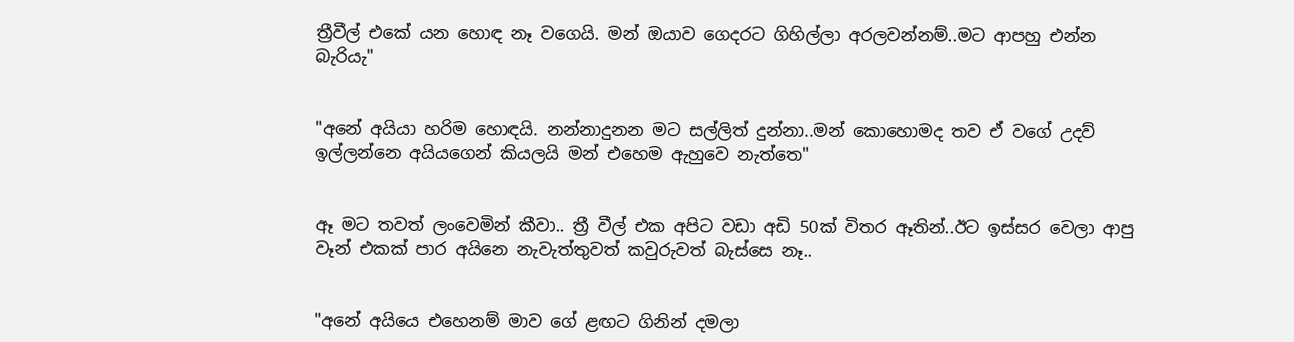ත්‍රීවීල් එකේ යන හොඳ නෑ වගෙයි. මන් ඔයාව ගෙදරට ගිහිල්ලා අරලවන්නම්..මට ආපහු එන්න බැරියැ"


"අනේ අයියා හරිම හොඳයි. නන්නාදුනන මට සල්ලිත් දුන්නා..මන් කොහොමද තව ඒ වගේ උදව් ඉල්ලන්නෙ අයියගෙන් කියලයි මන් එහෙම ඇහුවෙ නැත්තෙ"


ඈ මට තවත් ලංවෙමින් කීවා.. ත්‍රී වීල් එක අපිට වඩා අඩි 50ක් විතර ඈතින්..ඊට ඉස්සර වෙලා ආපු වෑන් එකක් පාර අයිනෙ නැවැත්තුවත් කවුරුවත් බැස්සෙ නෑ..


"අනේ අයියෙ එහෙනම් මාව ගේ ළඟට ගිනින් දමලා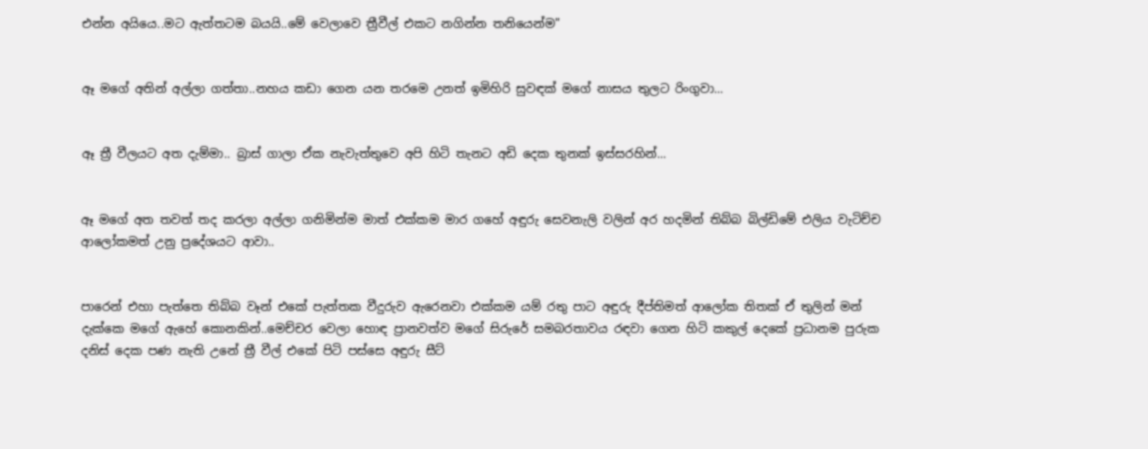එන්න අයියෙ..මට ඇත්තටම බයයි..මේ වෙලාවෙ ත්‍රීවීල් එකට නගින්න තනියෙන්ම"


ඈ මගේ අතින් අල්ලා ගත්තා..නහය කඩා ගෙන යන තරමෙ උනත් ඉමිහිරි සුවඳක් මගේ නාසය තුලට රිංගුවා...


ඈ ත්‍රී වීලයට අත දැම්මා.. බ්‍රාස් ගාලා ඒක නැවැත්තුවෙ අපි හිටි තැනට අඩි දෙක තුනක් ඉස්සරහින්...


ඈ මගේ අත තවත් තද කරලා අල්ලා ගනිමින්ම මාත් එක්කම මාර ගහේ අඳුරු සෙවනැලි වලින් අර හදමින් තිබ්බ බිල්ඩිමේ එලිය වැටිච්ච ආලෝකමත් උනු ප්‍රදේශයට ආවා..


පාරෙන් එහා පැත්තෙ තිබ්බ වෑන් එකේ පැත්තක වීදුරුව ඇරෙනවා එක්කම යම් රතු පාට අඳුරු දීප්තිමත් ආලෝක තිතක් ඒ තුලින් මන් දැක්කෙ මගේ ඇහේ කොනකින්..මෙච්චර වෙලා හොඳ ප්‍රානවත්ව මගේ සිරුරේ සමබරතාවය රඳවා ගෙන හිටි කකුල් දෙකේ ප්‍රධානම පුරුක දනිස් දෙක පණ නැති උනේ ත්‍රී වීල් එකේ පිටි පස්සෙ අඳුරු සීට්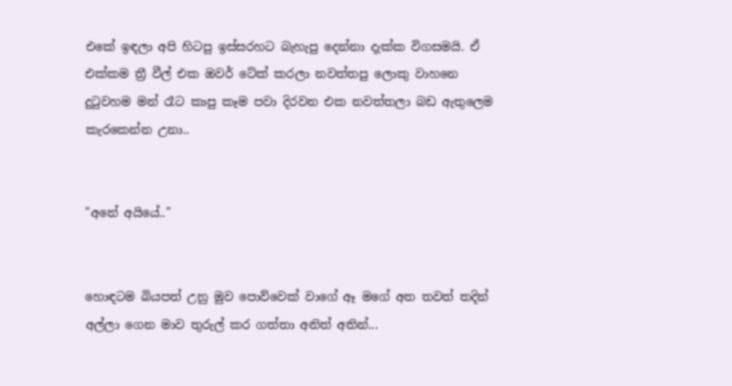එකේ ඉඳලා අපි හිටපු ඉස්සරහට බැහැපු දෙන්නා දැක්ක විගසමයි. ඒ එක්කම ත්‍රී වීල් එක ඔවර් ටේක් කරලා නවත්තපු ලොකු වාහනෙ දුටුවහම මන් රෑට කාපු කෑම පවා දිරවන එක නවත්තලා බඩ ඇතුලෙම කැරකෙන්න උනා..


"අනේ අයියේ.."


හොඳටම බියපත් උනු මුව පොව්වෙක් වාගේ ඈ මගේ අත තවත් තදින් අල්ලා ගෙන මාව තුරුල් කර ගත්තා අනිත් අතින්...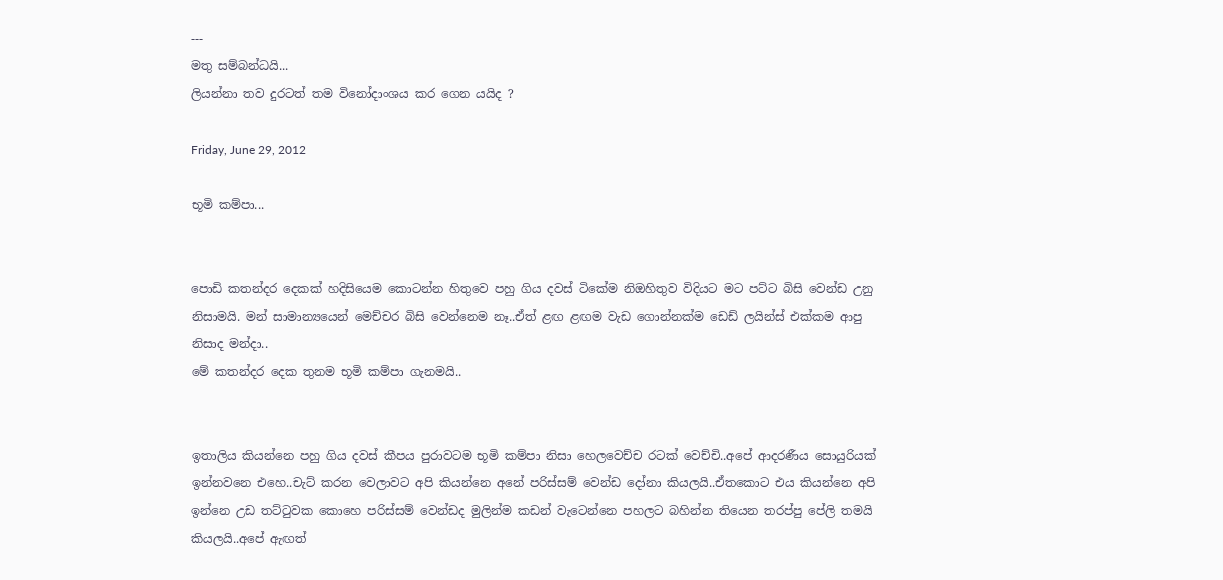---
මතු සම්බන්ධයි...
ලියන්නා තව දුරටත් තම විනෝදාංශය කර ගෙන යයිද ?

Friday, June 29, 2012

භූමි කම්පා...


පොඩි කතන්දර දෙකක් හදිසියෙම කොටන්න හිතුවෙ පහු ගිය දවස් ටිකේම නිඔහිතුව විදියට මට පට්ට බිසි වෙන්ඩ උනු නිසාමයි. මන් සාමාන්‍යයෙන් මෙච්චර බිසි වෙන්නෙම නෑ..ඒත් ළඟ ළඟම වැඩ ගොන්නක්ම ඩෙඩ් ලයින්ස් එක්කම ආපු නිසාද මන්දා..
මේ කතන්දර දෙක තුනම භූමි කම්පා ගැනමයි..


ඉතාලිය කියන්නෙ පහු ගිය දවස් කීපය පුරාවටම භූමි කම්පා නිසා හෙලවෙච්ච රටක් වෙච්චි..අපේ ආදරණීය සොයුරියක් ඉන්නවනෙ එහෙ..චැට් කරන වෙලාවට අපි කියන්නෙ අනේ පරිස්සම් වෙන්ඩ දෝනා කියලයි..ඒතකොට එය කියන්නෙ අපි ඉන්නෙ උඩ තට්ටුවක කොහෙ පරිස්සම් වෙන්ඩද මුලින්ම කඩන් වැටෙන්නෙ පහලට බහින්න තියෙන තරප්පු පේලි තමයි කියලයි..අපේ ඇඟත්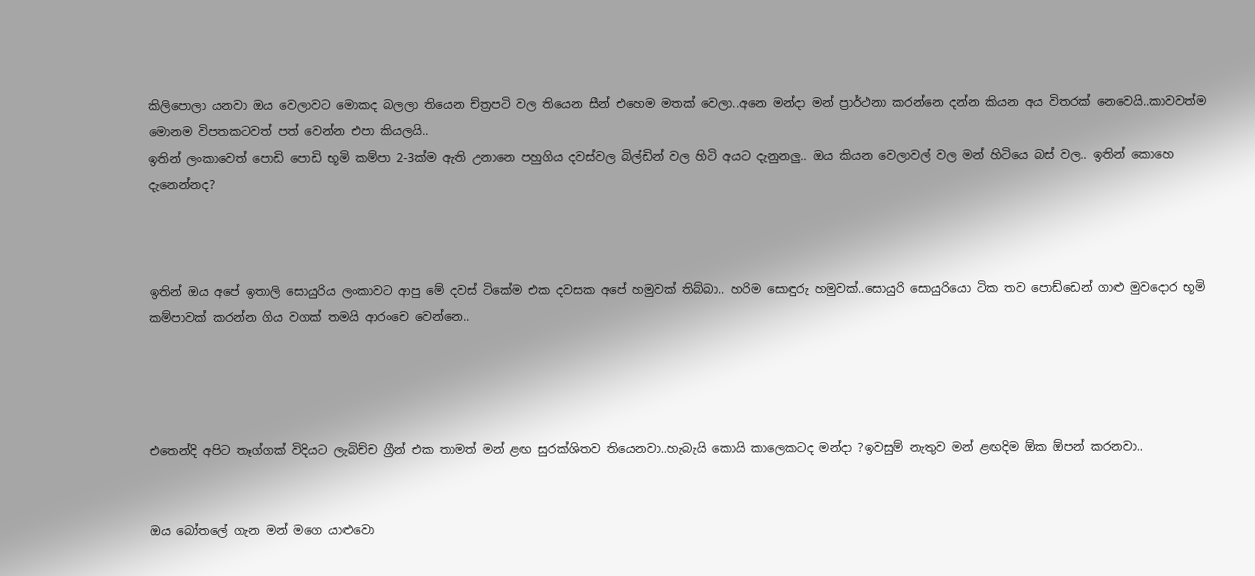කිලිපොලා යනවා ඔය වෙලාවට මොකද බලලා තියෙන ච්ත්‍රපටි වල තියෙන සීන් එහෙම මතක් වෙලා..අනෙ මන්දා මන් ප්‍රාර්ථනා කරන්නෙ දන්න කියන අය විතරක් නෙවෙයි..කාවවත්ම මොනම විපතකටවත් පත් වෙන්න එපා කියලයි..
ඉතින් ලංකාවෙත් පොඩි පොඩි භූමි කම්පා 2-3ක්ම ඇති උනානෙ පහුගිය දවස්වල බිල්ඩින් වල හිටි අයට දැනුනලු.. ඔය කියන වෙලාවල් වල මන් හිටියෙ බස් වල.. ඉතින් කොහෙ දැනෙන්නද?



ඉතින් ඔය අපේ ඉතාලි සොයුරිය ලංකාවට ආපු මේ දවස් ටිකේම එක දවසක අපේ හමුවක් තිබ්බා.. හරිම සොඳුරු හමුවක්..සොයුරි සොයුරියො ටික තව පොඩ්ඩෙන් ගාළු මුවදොර භූමි කම්පාවක් කරන්න ගිය වගක් තමයි ආරංචෙ වෙන්නෙ..




එතෙන්දි අපිට තෑග්ගක් විදියට ලැබිච්ච ග්‍රීන් එක තාමත් මන් ළඟ සුරක්ශිතව තියෙනවා..හැබැයි කොයි කාලෙකටද මන්දා ?ඉවසුම් නැතුව මන් ළඟදිම ඕක ඕපන් කරනවා..


ඔය බෝතලේ ගැන මන් මගෙ යාළුවො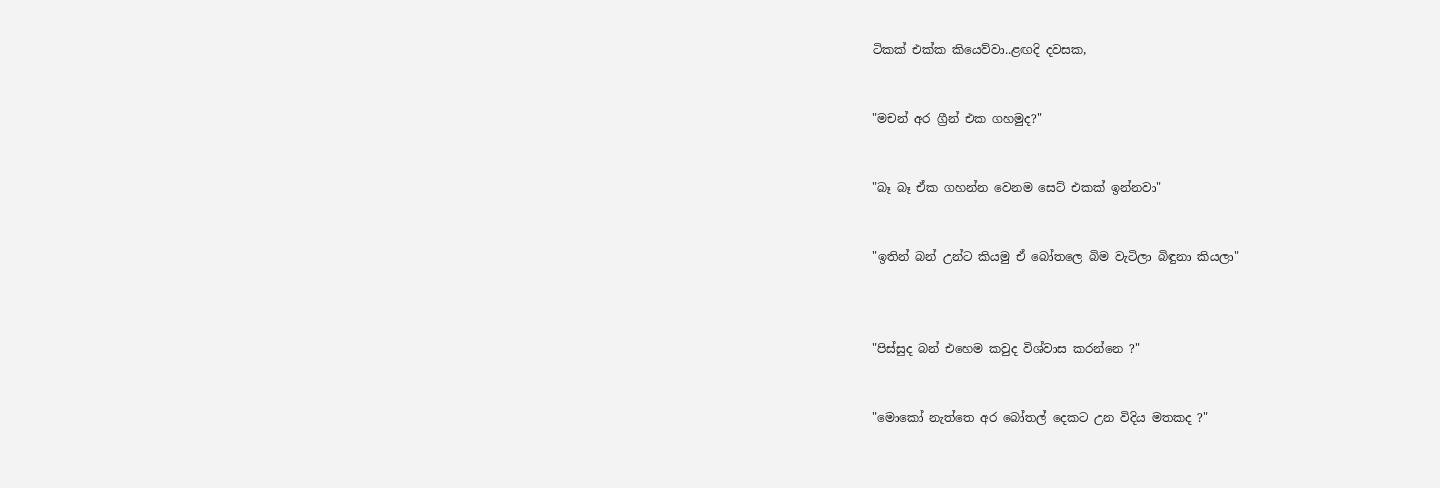ටිකක් එක්ක කියෙව්වා..ළඟදි දවසක,


"මචන් අර ග්‍රීන් එක ගහමුද?"


"බෑ බෑ ඒක ගහන්න වෙනම සෙට් එකක් ඉන්නවා"


"ඉතින් බන් උන්ට කියමු ඒ බෝතලෙ බිම වැටිලා බිඳුනා කියලා"



"පිස්සුද බන් එහෙම කවුද විශ්වාස කරන්නෙ ?"


"මොකෝ නැත්තෙ අර බෝතල් දෙකට උන විදිය මතකද ?"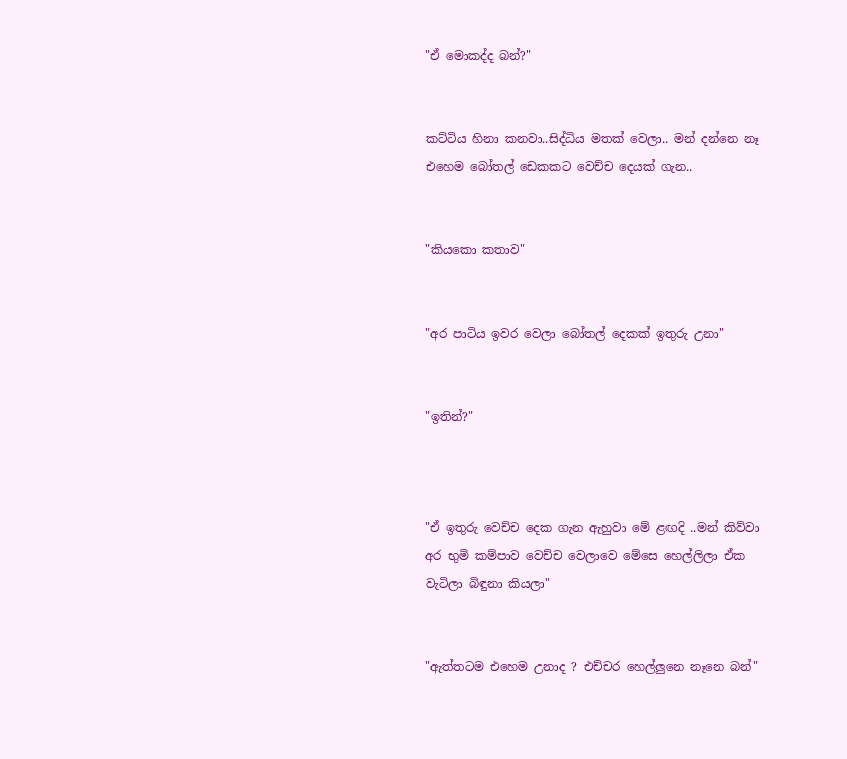"ඒ මොකද්ද බන්?"


කට්ටිය හිනා කනවා..සිද්ධිය මතක් වෙලා.. මන් දන්නෙ නෑ එහෙම බෝතල් ඩෙකකට වෙච්ච දෙයක් ගැන..


"කියකො කතාව"


"අර පාටිය ඉවර වෙලා බෝතල් දෙකක් ඉතුරු උනා"


"ඉතින්?"



"ඒ ඉතුරු වෙච්ච දෙක ගැන ඇහුවා මේ ළඟදි ..මන් කිව්වා අර භුමි කම්පාව වෙච්ච වෙලාවෙ මේසෙ හෙල්ලිලා ඒක වැටිලා බිඳුනා කියලා"


"ඇත්තටම එහෙම උනාද ? එච්චර හෙල්ලුනෙ නෑනෙ බන්"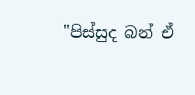"පිස්සුද බන් ඒ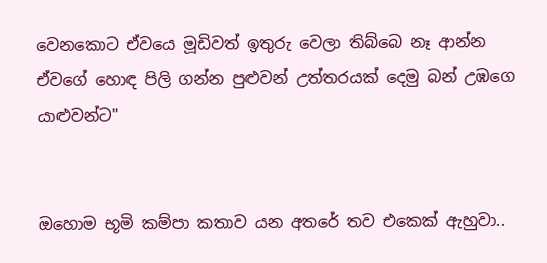වෙනකොට ඒවයෙ මූඩිවත් ඉතුරු වෙලා තිබ්බෙ නෑ ආන්න ඒවගේ හොඳ පිලි ගන්න පුළුවන් උත්තරයක් දෙමු බන් උඹගෙ යාළුවන්ට"


ඔහොම භූමි කම්පා කතාව යන අතරේ තව එකෙක් ඇහුවා..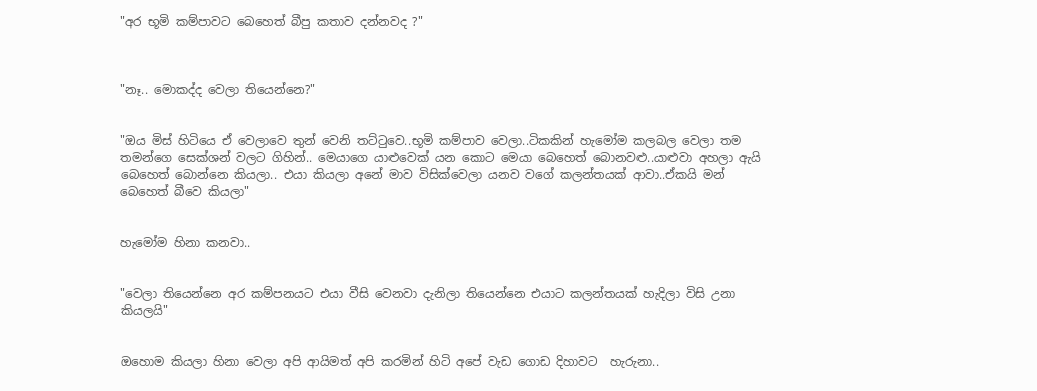"අර භූමි කම්පාවට බෙහෙත් බීපු කතාව දන්නවද ?"



"නෑ.. මොකද්ද වෙලා තියෙන්නෙ?"


"ඔය මිස් හිටියෙ ඒ වෙලාවෙ තුන් වෙනි තට්ටුවෙ..භූමි කම්පාව වෙලා..ටිකකින් හැමෝම කලබල වෙලා තම තමන්ගෙ සෙක්ශන් වලට ගිහින්.. මෙයාගෙ යාළුවෙක් යන කොට මෙයා බෙහෙත් බොනවළු..යාළුවා අහලා ඇයි බෙහෙත් බොන්නෙ කියලා.. එයා කියලා අනේ මාව විසික්වෙලා යනව වගේ කලන්තයක් ආවා..ඒකයි මන් බෙහෙත් බීවෙ කියලා"


හැමෝම හිනා කනවා..


"වෙලා තියෙන්නෙ අර කම්පනයට එයා වීසි වෙනවා දැනිලා තියෙන්නෙ එයාට කලන්තයක් හැදිලා විසි උනා කියලයි"


ඔහොම කියලා හිනා වෙලා අපි ආයිමත් අපි කරමින් හිටි අපේ වැඩ ගොඩ දිහාවට  හැරුනා..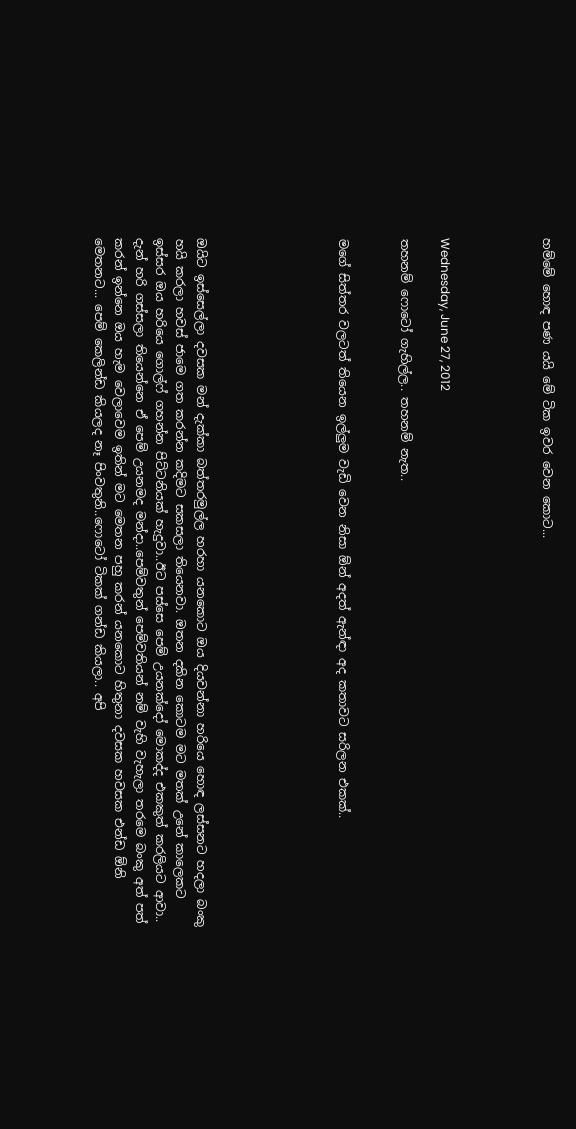හම්මේ හොඳ පණ යයි මේ ටික ඉවර වෙන කොට...




Wednesday, June 27, 2012

තහනම් ෆොටෝ ගැහිල්ල.. තහනම් නැත..


මගේ සිත්තර වලටත් තියෙන ඉල්ලුම වැඩි වෙන නිසා ඕන් අදත් ඇන්ඳා අද කතාවට සරිලන එකක්..






ඔයිට ඉස්සෙල්ලා දවසක මන් දැක්කා බත්තරමුල්ල හරහා යනකොට ඔය දියවන්නා හරියෙ හොඳ ලස්සනට හදලා බංකු හයි කරලා හවස් ජාමෙ ගත කරන්න කදිමට සකසලා තියෙනවා. ඔතන දකින කොටම මට මතක් උනේ කාලෙකට ඉස්සර ඔය හරියෙ ගොල්ෆ් ගහන්න පිට්ටනියක් හැදුවා..ඊට පස්සෙ පෙම් උයනක්දෝ මොකද්ද එකකුත් කරලියට ආවා.. දැන් හරි ගස්සලා තියෙන්නෙ ඒ පෙම් උයනමද මන්දා..පෙම්වතුන් පෙම්වතියන් නම් වැහි වැහැලා තරමෙ බංකු අත් පත් කරන් ඉන්නෙ ඔය හැම වෙලාවෙම ඉතින් මට මෙතන පහු කරන් යනකොට හිතුනා දවසක හවසක එන්ඩ ඕනි මෙතනට... පෙම් කෙලින්ඩ කියලද නෑ පිංවතුනි..ෆොටෝ ටිකක් ගන්ඩ කියලා.. අපි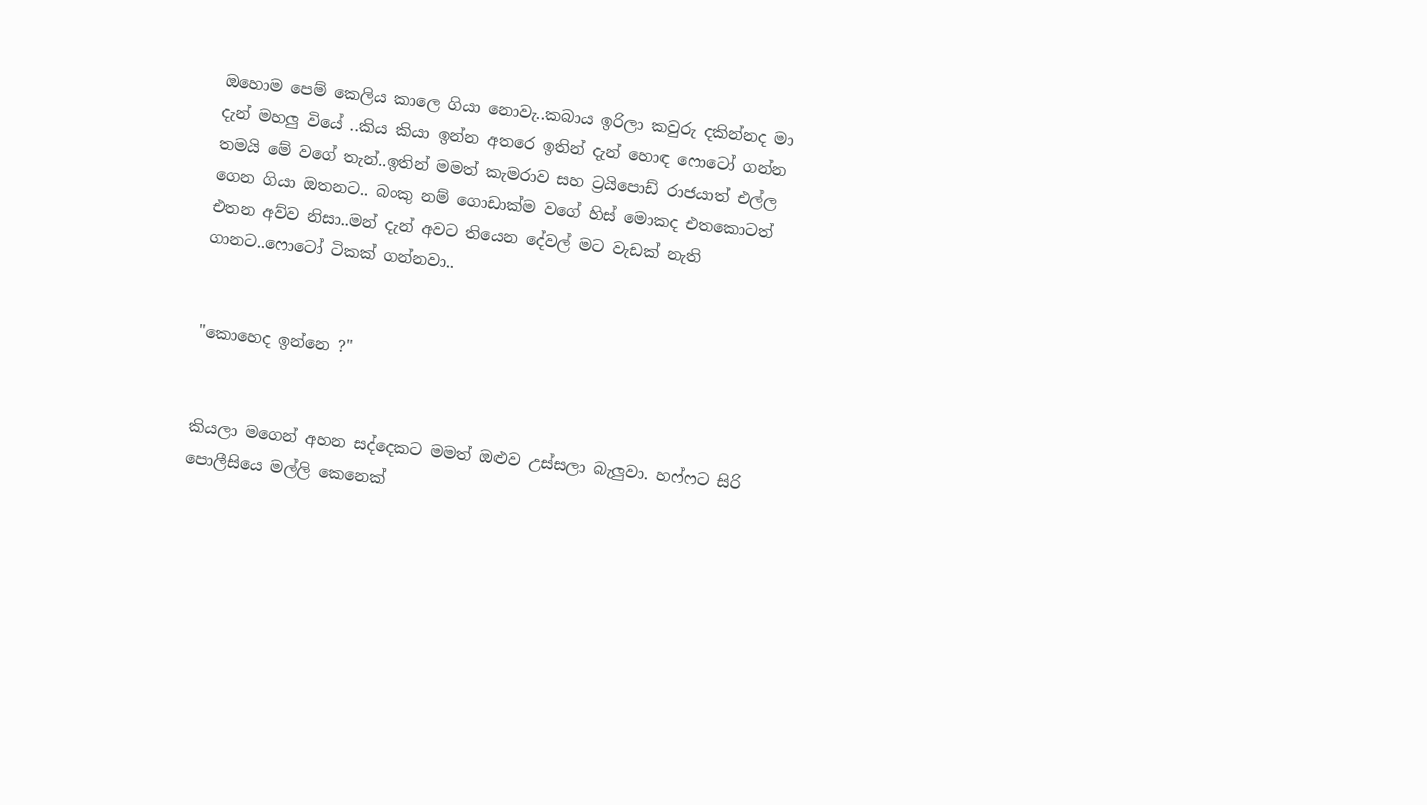ඔහොම පෙම් කෙලිය කාලෙ ගියා නොවැ..කබාය ඉරිලා කවුරු දකින්නද මා දැන් මහලු වියේ ..කිය කියා ඉන්න අතරෙ ඉතින් දැන් හොඳ ෆොටෝ ගන්න තමයි මේ වගේ තැන්..ඉතින් මමත් කැමරාව සහ ට්‍රයිපොඩ් රාජයාත් එල්ල ගෙන ගියා ඔතනට.. බංකු නම් ගොඩාක්ම වගේ හිස් මොකද එතකොටත් එතන අව්ව නිසා..මන් දැන් අවට තියෙන දේවල් මට වැඩක් නැති ගානට..ෆොටෝ ටිකක් ගන්නවා..


"කොහෙද ඉන්නෙ ?"


කියලා මගෙන් අහන සද්දෙකට මමත් ඔළුව උස්සලා බැලුවා. හෆ්ෆට සිරි පොලීසියෙ මල්ලි කෙනෙක්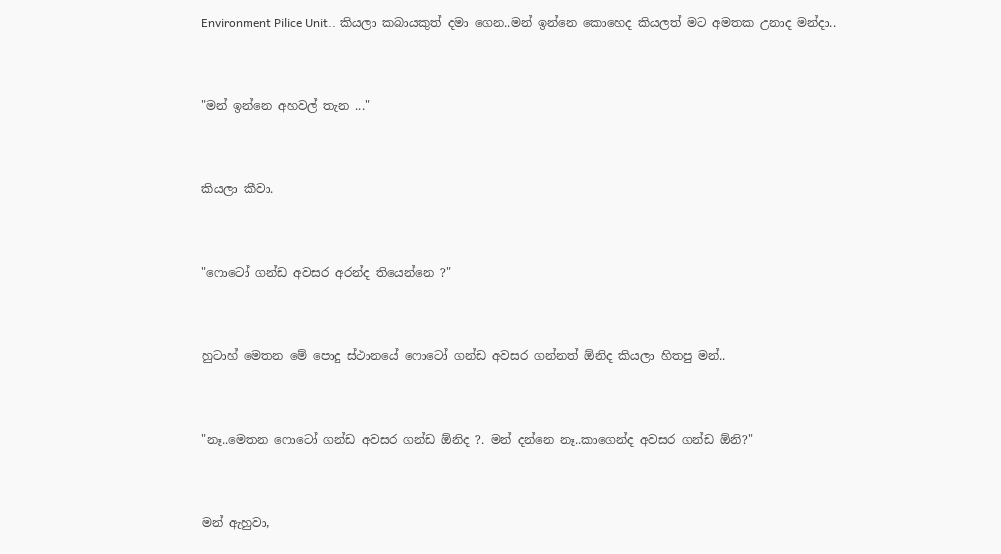Environment Pilice Unit.. කියලා කබායකුත් දමා ගෙන..මන් ඉන්නෙ කොහෙද කියලත් මට අමතක උනාද මන්දා..


"මන් ඉන්නෙ අහවල් තැන ..."


කියලා කීවා.


"ෆොටෝ ගන්ඩ අවසර අරන්ද තියෙන්නෙ ?"


හුටාහ් මෙතන මේ පොදු ස්ථානයේ ෆොටෝ ගන්ඩ අවසර ගන්නත් ඕනිද කියලා හිතපු මන්..


"නෑ..මෙතන ෆොටෝ ගන්ඩ අවසර ගන්ඩ ඕනිද ?. මන් දන්නෙ නෑ..කාගෙන්ද අවසර ගන්ඩ ඕනි?"


මන් ඇහුවා,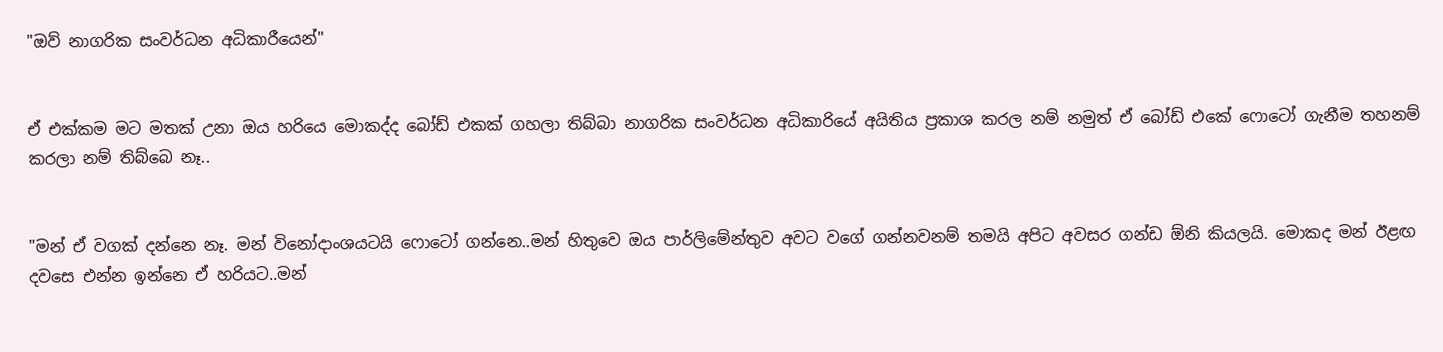"ඔව් නාගරික සංවර්ධන අධිකාරීයෙන්"


ඒ එක්කම මට මතක් උනා ඔය හරියෙ මොකද්ද බෝඩ් එකක් ගහලා තිබ්බා නාගරික සංවර්ධන අධිකාරියේ අයිතිය ප්‍රකාශ කරල නම් නමුත් ඒ බෝඩ් එකේ ෆොටෝ ගැනීම තහනම් කරලා නම් තිබ්බෙ නෑ..


"මන් ඒ වගක් දන්නෙ නෑ. මන් විනෝදාංශයටයි ෆොටෝ ගන්නෙ..මන් හිතුවෙ ඔය පාර්ලිමේන්තුව අවට වගේ ගන්නවනම් තමයි අපිට අවසර ගන්ඩ ඕනි කියලයි. මොකද මන් ඊළඟ දවසෙ එන්න ඉන්නෙ ඒ හරියට..මන්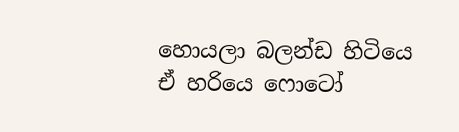හොයලා බලන්ඩ හිටියෙ ඒ හරියෙ ෆොටෝ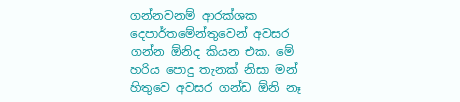ගන්නවනම් ආරක්ශක දෙපාර්තමේන්තුවෙන් අවසර ගන්න ඕනිද කියන එක. මේ හරිය පොදු තැනක් නිසා මන් හිතුවෙ අවසර ගන්ඩ ඕනි නෑ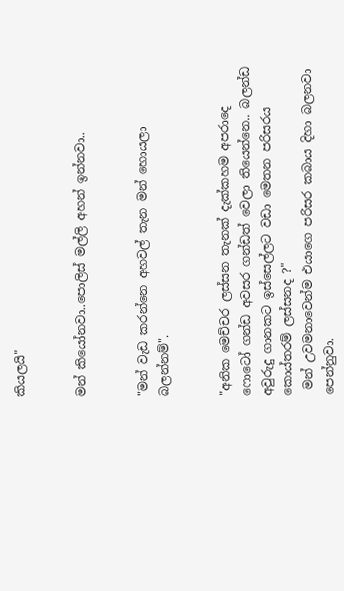කියලයි"


මන් කියෝනවා..පොලිස් මල්ලි අහන් ඉන්නවා..


"මන් වැඩ කරන්නෙ අහවල් තැන මන් හොයලා බලන්නම්".


"අනික මෙච්චර ලස්සන තැනක් දැක්කහම අපරාදෙ ෆොටෝ ගන්ඩ අවසර ගන්ඩත් වෙලා තියෙන්නෙ.. බලන්ඩ අවුරුදු ගානකට ඉස්සෙල්ලට වඩා මෙතන පරිසරය කොය්තරම් ලස්සනද ?"
 මන් උවමනාවෙන්ම එයාගෙ පරිසර කබාය දිහා බලනවා පෙන්නුවා.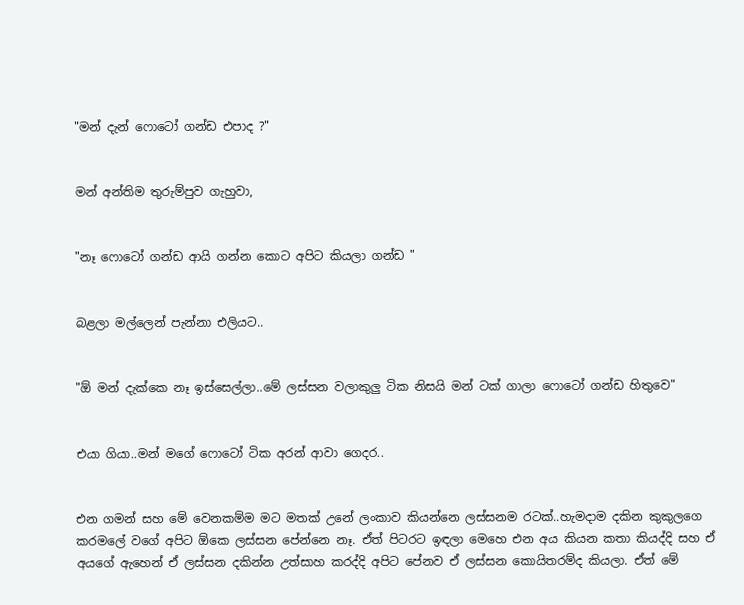"මන් දැන් ෆොටෝ ගන්ඩ එපාද ?"


මන් අන්තිම තුරුම්පුව ගැහුවා,


"නෑ ෆොටෝ ගන්ඩ ආයි ගන්න කොට අපිට කියලා ගන්ඩ "


බළලා මල්ලෙන් පැන්නා එලියට..


"ඕ මන් දැක්කෙ නෑ ඉස්සෙල්ලා..මේ ලස්සන වලාකුලු ටික නිසයි මන් ටක් ගාලා ෆොටෝ ගන්ඩ හිතුවෙ"


එයා ගියා..මන් මගේ ෆොටෝ ටික අරන් ආවා ගෙදර..


එන ගමන් සහ මේ වෙනකම්ම මට මතක් උනේ ලංකාව කියන්නෙ ලස්සනම රටක්..හැමදාම දකින කුකුලගෙ කරමලේ වගේ අපිට ඕකෙ ලස්සන පේන්නෙ නෑ. ඒත් පිටරට ඉඳලා මෙහෙ එන අය කියන කතා කියද්දි සහ ඒ අයගේ ඇහෙන් ඒ ලස්සන දකින්න උත්සාහ කරද්දි අපිට පේනව ඒ ලස්සන කොයිතරම්ද කියලා. ඒත් මේ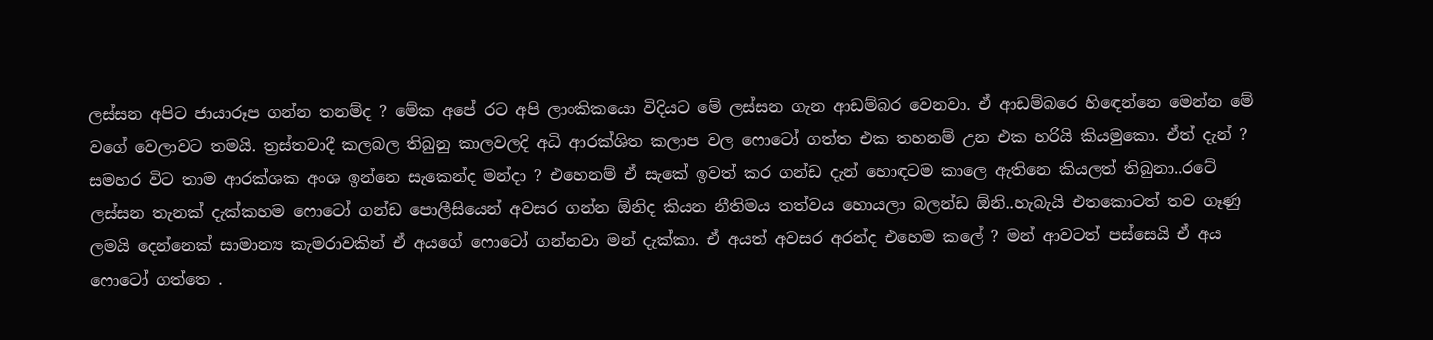ලස්සන අපිට ජායාරූප ගන්න තනම්ද ? මේක අපේ රට අපි ලාංකිකයො විදියට මේ ලස්සන ගැන ආඩම්බර වෙනවා. ඒ ආඩම්බරෙ හිඳෙන්නෙ මෙන්න මේ වගේ වෙලාවට තමයි. ත්‍රස්තවාදී කලබල තිබුනු කාලවලදි අධි ආරක්ශිත කලාප වල ෆොටෝ ගත්ත එක තහනම් උන එක හරියි කියමුකො. ඒත් දැන් ?
සමහර විට තාම ආරක්ශක අංශ ඉන්නෙ සැකෙන්ද මන්දා ? එහෙනම් ඒ සැකේ ඉවත් කර ගන්ඩ දැන් හොඳටම කාලෙ ඇතිනෙ කියලත් තිබුනා..රටේ ලස්සන තැනක් දැක්කහම ෆොටෝ ගන්ඩ පොලීසියෙන් අවසර ගන්න ඕනිද කියන නීතිමය තත්වය හොයලා බලන්ඩ ඕනි..හැබැයි එතකොටත් තව ගෑණු ලමයි දෙන්නෙක් සාමාන්‍ය කැමරාවකින් ඒ අයගේ ෆොටෝ ගන්නවා මන් දැක්කා. ඒ අයත් අවසර අරන්ද එහෙම කලේ ? මන් ආවටත් පස්සෙයි ඒ අය ෆොටෝ ගත්තෙ .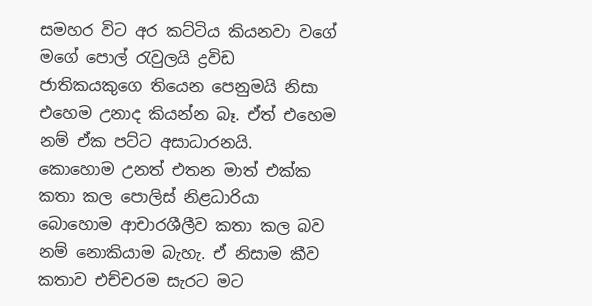සමහර විට අර කට්ටිය කියනවා වගේ මගේ පොල් රැවුලයි ද්‍රවිඩ ජාතිකයකුගෙ තියෙන පෙනුමයි නිසා එහෙම උනාද කියන්න බෑ. ඒත් එහෙම නම් ඒක පට්ට අසාධාරනයි.  කොහොම උනත් එතන මාත් එක්ක කතා කල පොලිස් නිළධාරියා බොහොම ආචාරශීලීව කතා කල බව නම් නොකියාම බැහැ. ඒ නිසාම කීව කතාව එච්චරම සැරට මට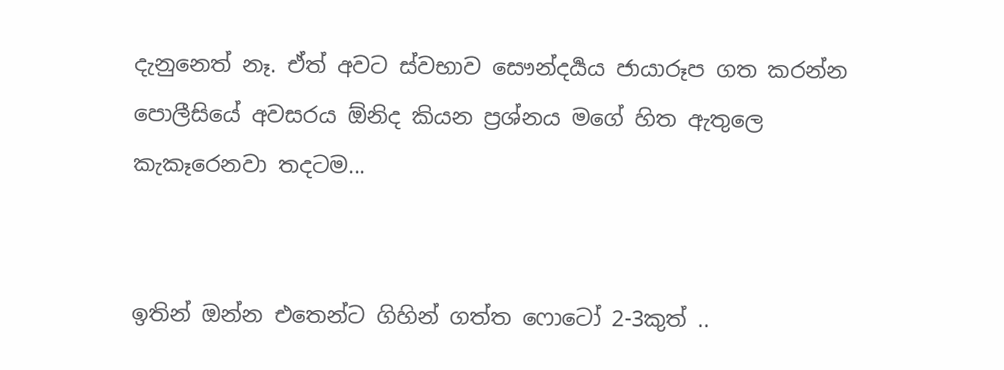දැනුනෙත් නෑ. ඒත් අවට ස්වභාව සෞන්දර්‍යය ජායාරූප ගත කරන්න පොලීසියේ අවසරය ඕනිද කියන ප්‍රශ්නය මගේ හිත ඇතුලෙ කැකෑරෙනවා තදටම...


ඉතින් ඔන්න එතෙන්ට ගිහින් ගත්ත ෆොටෝ 2-3කුත් ..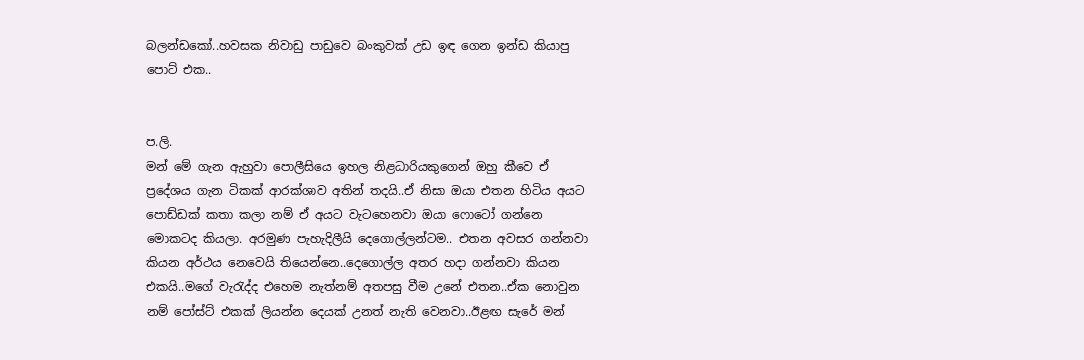බලන්ඩකෝ..හවසක නිවාඩු පාඩුවෙ බංකුවක් උඩ ඉඳ ගෙන ඉන්ඩ කියාපු පොට් එක..


ප.ලි.
මන් මේ ගැන ඇහුවා පොලීසියෙ ඉහල නිළධාරියකුගෙන් ඔහු කීවෙ ඒ ප්‍රදේශය ගැන ටිකක් ආරක්ශාව අතින් තදයි..ඒ නිසා ඔයා එතන හිටිය අයට පොඩ්ඩක් කතා කලා නම් ඒ අයට වැටහෙනවා ඔයා ෆොටෝ ගන්නෙ මොකටද කියලා. අරමුණ පැහැදිලීයි දෙගොල්ලන්ටම.. එතන අවසර ගන්නවා කියන අර්ථය නෙවෙයි තියෙන්නෙ..දෙගොල්ල අතර හදා ගන්නවා කියන එකයි..මගේ වැරැද්ද එහෙම නැත්නම් අතපසු වීම උනේ එතන..ඒක නොවුන නම් පෝස්ට් එකක් ලියන්න දෙයක් උනත් නැති වෙනවා..ඊළඟ සැරේ මන්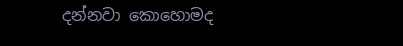දන්නවා කොහොමද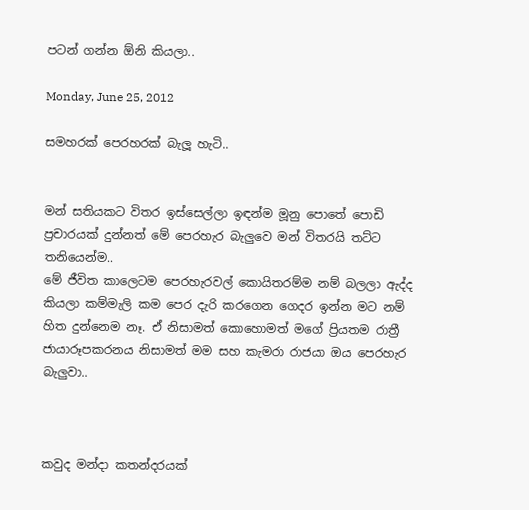පටන් ගන්න ඕනි කියලා..

Monday, June 25, 2012

සමහරක් පෙරහරක් බැලූ හැටි..


මන් සතියකට විතර ඉස්සෙල්ලා ඉඳන්ම මූනු පොතේ පොඩි ප්‍රචාරයක් දුන්නත් මේ පෙරහැර බැලුවෙ මන් විතරයි තට්ට තනියෙන්ම..
මේ ජීවිත කාලෙටම පෙරහැරවල් කොයිතරම්ම නම් බලලා ඇද්ද කියලා කම්මැලි කම පෙර දැරි කරගෙන ගෙදර ඉන්න මට නම් හිත දුන්නෙම නෑ. ඒ නිසාමත් කොහොමත් මගේ ප්‍රියතම රාත්‍රී ජායාරූපකරනය නිසාමත් මම සහ කැමරා රාජයා ඔය පෙරහැර බැලුවා..



කවුද මන්දා කතන්දරයක්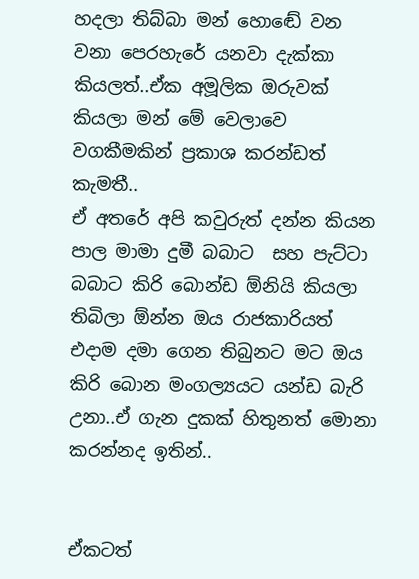හදලා තිබ්බා මන් හොඬේ වන වනා පෙරහැරේ යනවා දැක්කා කියලත්..ඒක අමූලික ඔරුවක් කියලා මන් මේ වෙලාවෙ වගකීමකින් ප්‍රකාශ කරන්ඩත් කැමතී..
ඒ අතරේ අපි කවුරුත් දන්න කියන පාල මාමා දුමී බබාට  සහ පැට්ටා  බබාට කිරි බොන්ඩ ඕනියි කියලා තිබිලා ඕන්න ඔය රාජකාරියත් එදාම දමා ගෙන තිබුනට මට ඔය කිරි බොන මංගල්‍යයට යන්ඩ බැරි උනා..ඒ ගැන දුකක් හිතුනත් මොනා කරන්නද ඉතින්..


ඒකටත්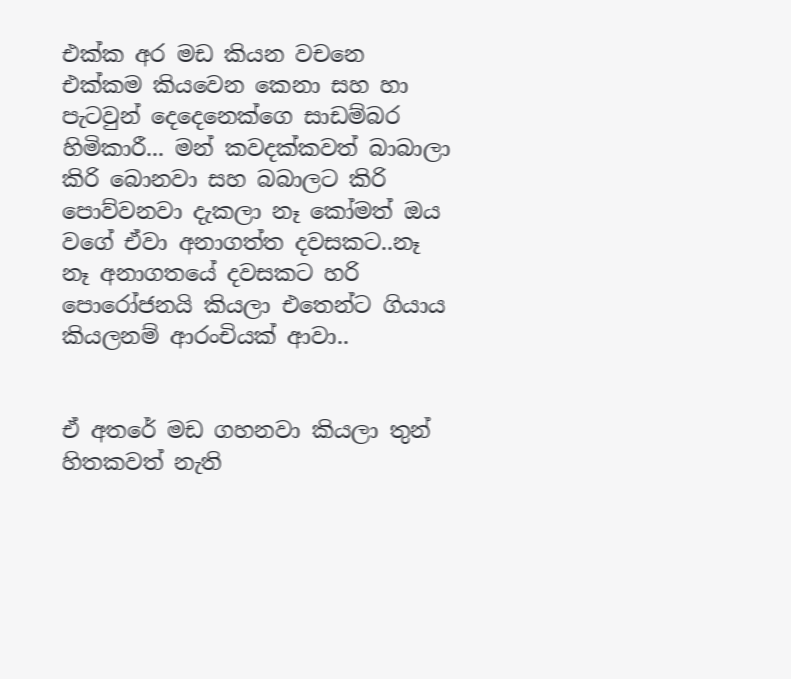එක්ක අර මඩ කියන වචනෙ එක්කම කියවෙන කෙනා සහ හා පැටවුන් දෙදෙනෙක්ගෙ සාඩම්බර හිමිකාරී... මන් කවදක්කවත් බාබාලා කිරි බොනවා සහ බබාලට කිරි පොව්වනවා දැකලා නෑ කෝමත් ඔය වගේ ඒවා අනාගත්ත දවසකට..නෑ නෑ අනාගතයේ දවසකට හරි පොරෝජනයි කියලා එතෙන්ට ගියාය කියලනම් ආරංචියක් ආවා..


ඒ අතරේ මඩ ගහනවා කියලා තුන් හිතකවත් නැති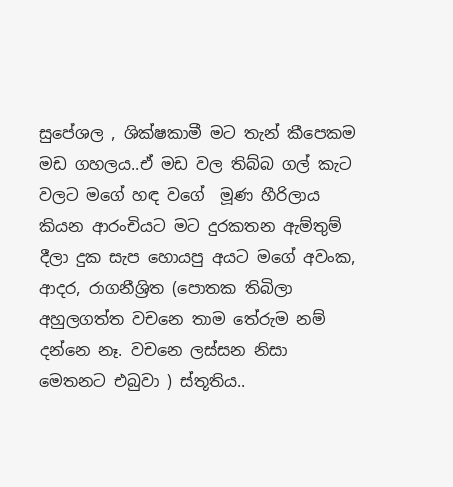සුපේශල , ශික්ෂකාමී මට තැන් කීපෙකම මඩ ගහලය..ඒ මඩ වල තිබ්බ ගල් කැට වලට මගේ හඳ වගේ  මූණ හීරිලාය කියන ආරංචියට මට දුරකතන ඇම්තුම් දීලා දුක සැප හොයපු අයට මගේ අවංක, ආදර, රාගනීශ්‍රිත (පොතක තිබිලා අහුලගත්ත වචනෙ තාම තේරුම නම් දන්නෙ නෑ. වචනෙ ලස්සන නිසා මෙතනට එබුවා ) ස්තූතිය..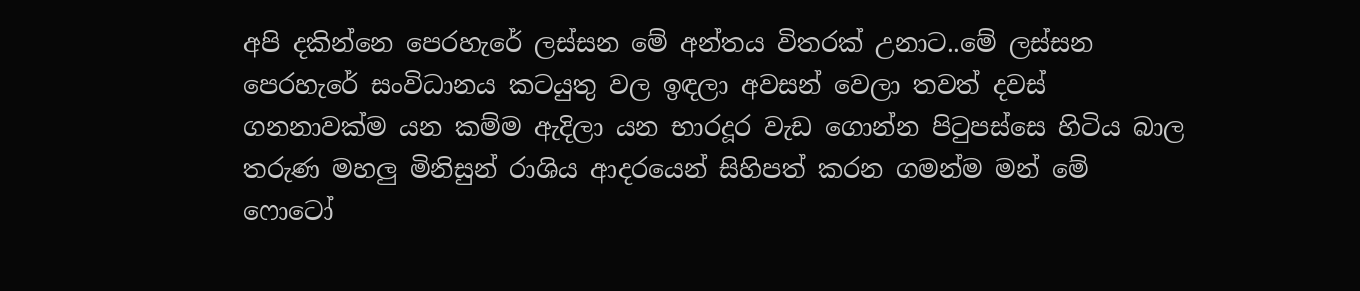අපි දකින්නෙ පෙරහැරේ ලස්සන මේ අන්තය විතරක් උනාට..මේ ලස්සන පෙරහැරේ සංවිධානය කටයුතු වල ඉඳලා අවසන් වෙලා තවත් දවස් ගනනාවක්ම යන කම්ම ඇදිලා යන භාරදූර වැඩ ගොන්න පිටුපස්සෙ හිටිය බාල තරුණ මහලු මිනිසුන් රාශිය ආදරයෙන් සිහිපත් කරන ගමන්ම මන් මේ ෆොටෝ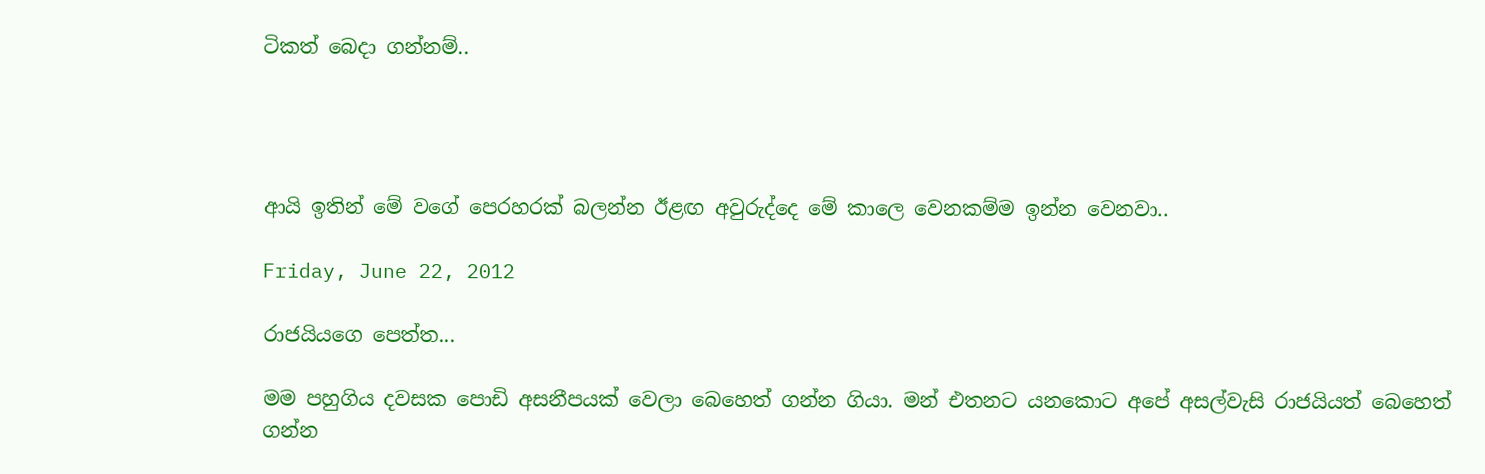ටිකත් බෙදා ගන්නම්..




ආයි ඉතින් මේ වගේ පෙරහරක් බලන්න ඊළඟ අවුරුද්දෙ මේ කාලෙ වෙනකම්ම ඉන්න වෙනවා..

Friday, June 22, 2012

රාජයියගෙ පෙත්ත...

මම පහුගිය දවසක පොඩි අසනීපයක් වෙලා බෙහෙත් ගන්න ගියා. මන් එතනට යනකොට අපේ අසල්වැසි රාජයියත් බෙහෙත් ගන්න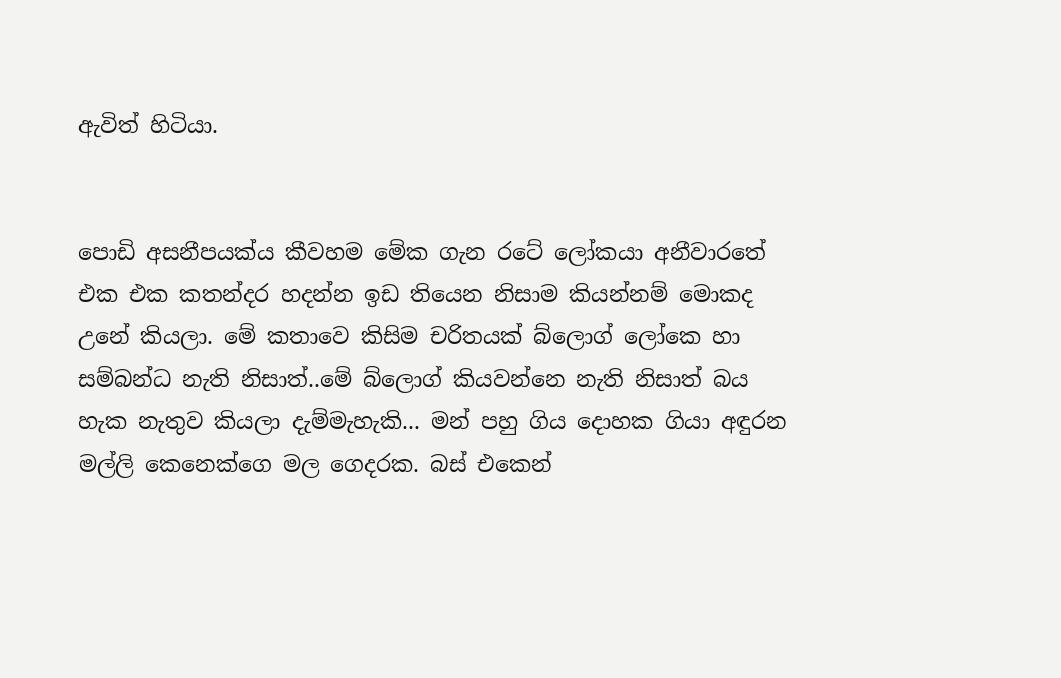ඇවිත් හිටියා.


පොඩි අසනීපයක්ය කීවහම මේක ගැන රටේ ලෝකයා අනීවාරතේ එක එක කතන්දර හදන්න ඉඩ තියෙන නිසාම කියන්නම් මොකද උනේ කියලා. මේ කතාවෙ කිසිම චරිතයක් බ්ලොග් ලෝකෙ හා සම්බන්ධ නැති නිසාත්..මේ බ්ලොග් කියවන්නෙ නැති නිසාත් බය හැක නැතුව කියලා දැම්මැහැකි... මන් පහු ගිය දොහක ගියා අඳුරන මල්ලි කෙනෙක්ගෙ මල ගෙදරක. බස් එකෙන්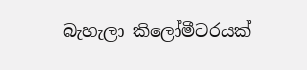බැහැලා කිලෝමීටරයක්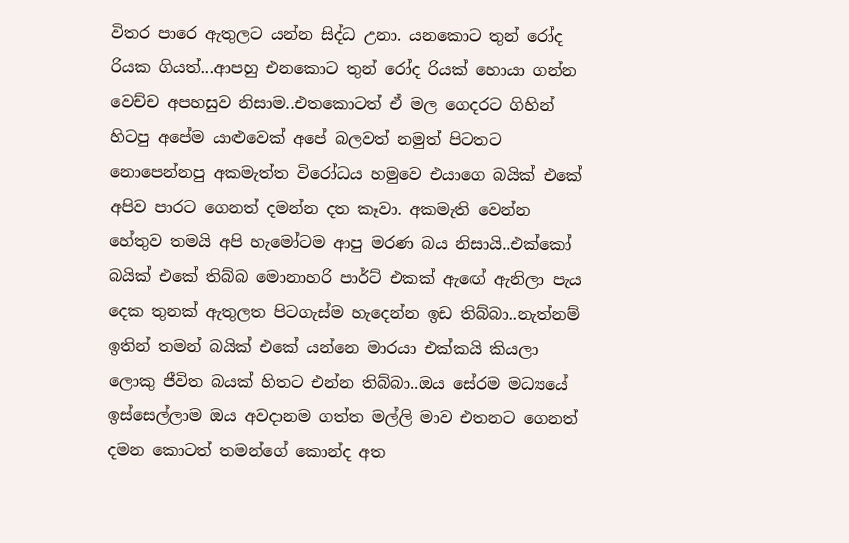විතර පාරෙ ඇතුලට යන්න සිද්ධ උනා. යනකොට තුන් රෝද රියක ගියත්...ආපහු එනකොට තුන් රෝද රියක් හොයා ගන්න වෙච්ච අපහසුව නිසාම..එතකොටත් ඒ මල ගෙදරට ගිහින් හිටපු අපේම යාළුවෙක් අපේ බලවත් නමුත් පිටතට නොපෙන්නපු අකමැත්ත විරෝධය හමුවෙ එයාගෙ බයික් එකේ අපිව පාරට ගෙනත් දමන්න දත කෑවා. අකමැති වෙන්න හේතුව තමයි අපි හැමෝටම ආපු මරණ බය නිසායි..එක්කෝ බයික් එකේ තිබ්බ මොනාහරි පාර්ට් එකක් ඇඟේ ඇනිලා පැය දෙක තුනක් ඇතුලත පිටගැස්ම හැදෙන්න ඉඩ තිබ්බා..නැත්නම් ඉතින් තමන් බයික් එකේ යන්නෙ මාරයා එක්කයි කියලා ලොකු ජීවිත බයක් හිතට එන්න තිබ්බා..ඔය සේරම මධ්‍යයේ ඉස්සෙල්ලාම ඔය අවදානම ගත්ත මල්ලි මාව එතනට ගෙනත් දමන කොටත් තමන්ගේ කොන්ද අත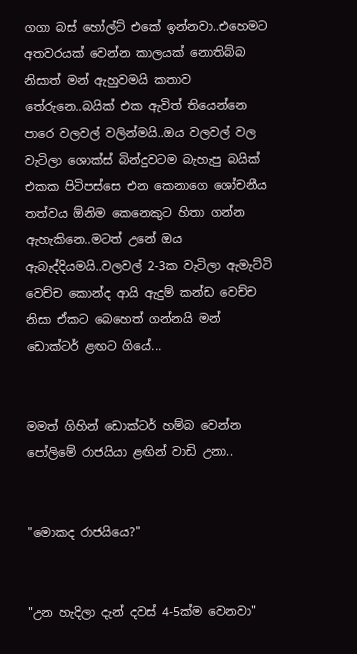ගගා බස් හෝල්ට් එකේ ඉන්නවා..එහෙමට අතවරයක් වෙන්න කාලයක් නොතිබ්බ නිසාත් මන් ඇහුවමයි කතාව තේරුනෙ..බයික් එක ඇවිත් තියෙන්නෙ පාරෙ වලවල් වලින්මයි..ඔය වලවල් වල වැටිලා ශොක්ස් බින්දුවටම බැහැපු බයික් එකක පිටිපස්සෙ එන කෙනාගෙ ශෝචනීය තත්වය ඕනිම කෙනෙකුට හිතා ගන්න ඇහැකිනෙ..මටත් උනේ ඔය ඇබැද්දියමයි..වලවල් 2-3ක වැටිලා ඇමැට්ටි වෙච්ච කොන්ද ආයි ඇදුම් කන්ඩ වෙච්ච නිසා ඒකට බෙහෙත් ගන්නයි මන් ඩොක්ටර් ළඟට ගියේ...


මමත් ගිහින් ඩොක්ටර් හම්බ වෙන්න පෝලිමේ රාජයියා ළඟින් වාඩි උනා..


"මොකද රාජයියෙ?"


"උන හැදිලා දැන් දවස් 4-5ක්ම වෙනවා"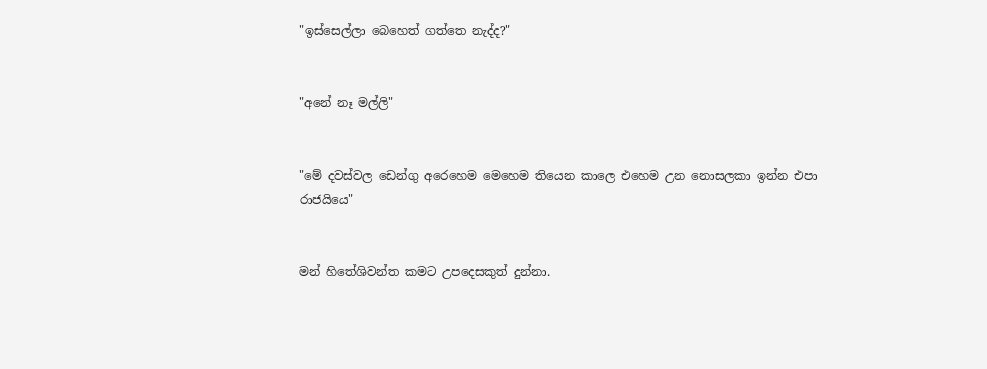"ඉස්සෙල්ලා බෙහෙත් ගත්තෙ නැද්ද?"


"අනේ නෑ මල්ලි"


"මේ දවස්වල ඩෙන්ගු අරෙහෙම මෙහෙම තියෙන කාලෙ එහෙම උන නොසලකා ඉන්න එපා රාජයියෙ"


මන් හිතේශිවන්ත කමට උපදෙසකුත් දුන්නා.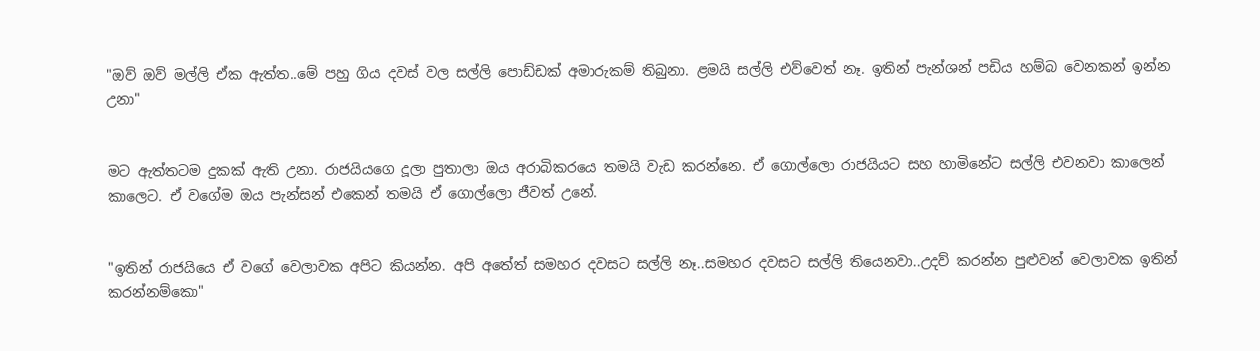"ඔව් ඔව් මල්ලි ඒක ඇත්ත..මේ පහු ගිය දවස් වල සල්ලි පොඩ්ඩක් අමාරුකම් තිබුනා. ළමයි සල්ලි එව්වෙත් නෑ. ඉතින් පැන්ශන් පඩිය හම්බ වෙනකන් ඉන්න උනා"


මට ඇත්තටම දුකක් ඇති උනා. රාජයියගෙ දූලා පුතාලා ඔය අරාබිකරයෙ තමයි වැඩ කරන්නෙ. ඒ ගොල්ලො රාජයියට සහ හාමිනේට සල්ලි එවනවා කාලෙන් කාලෙට. ඒ වගේම ඔය පැන්සන් එකෙන් තමයි ඒ ගොල්ලො ජීවත් උනේ.


"ඉතින් රාජයියෙ ඒ වගේ වෙලාවක අපිට කියන්න. අපි අතේත් සමහර දවසට සල්ලි නෑ..සමහර දවසට සල්ලි තියෙනවා..උදව් කරන්න පුළුවන් වෙලාවක ඉතින් කරන්නම්කො"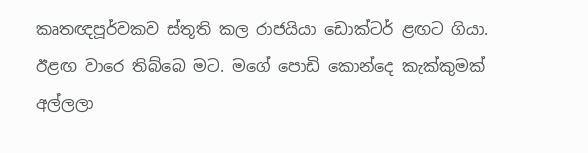කෘතඥපූර්වකව ස්තූති කල රාජයියා ඩොක්ටර් ළඟට ගියා. ඊළඟ වාරෙ තිබ්බෙ මට. මගේ පොඩි කොන්දෙ කැක්කුමක් අල්ලලා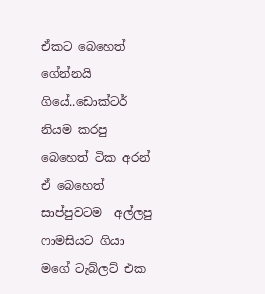ඒකට බෙහෙත් ගේන්නයි ගියේ..ඩොක්ටර් නියම කරපු බෙහෙත් ටික අරන් ඒ බෙහෙත් සාප්පුවටම  අල්ලපු ෆාමසියට ගියා මගේ ටැබ්ලට් එක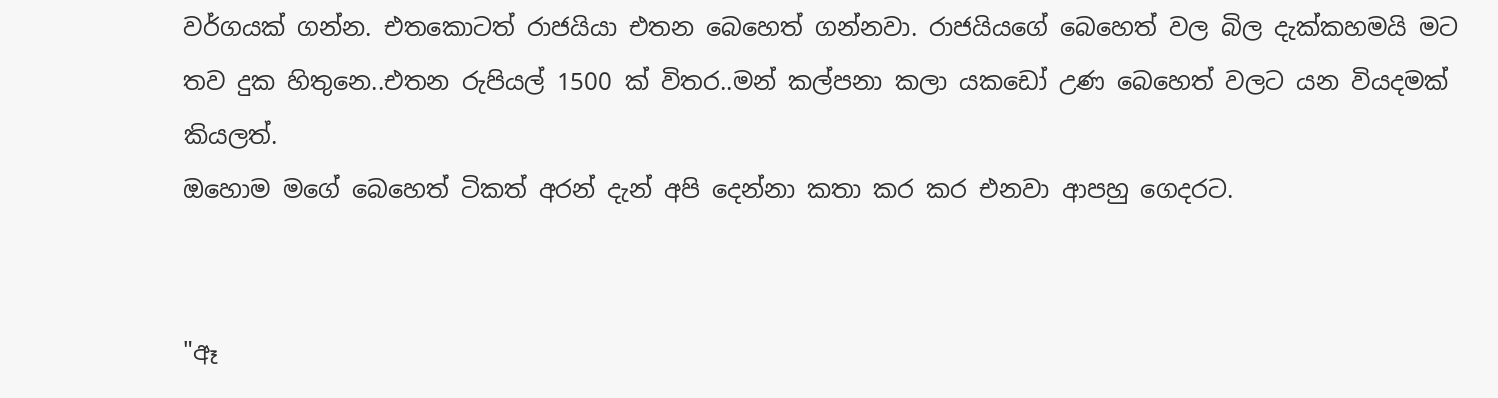වර්ගයක් ගන්න. එතකොටත් රාජයියා එතන බෙහෙත් ගන්නවා. රාජයියගේ බෙහෙත් වල බිල දැක්කහමයි මට තව දුක හිතුනෙ..එතන රුපියල් 1500 ක් විතර..මන් කල්පනා කලා යකඩෝ උණ බෙහෙත් වලට යන වියදමක් කියලත්.
ඔහොම මගේ බෙහෙත් ටිකත් අරන් දැන් අපි දෙන්නා කතා කර කර එනවා ආපහු ගෙදරට.


"ඈ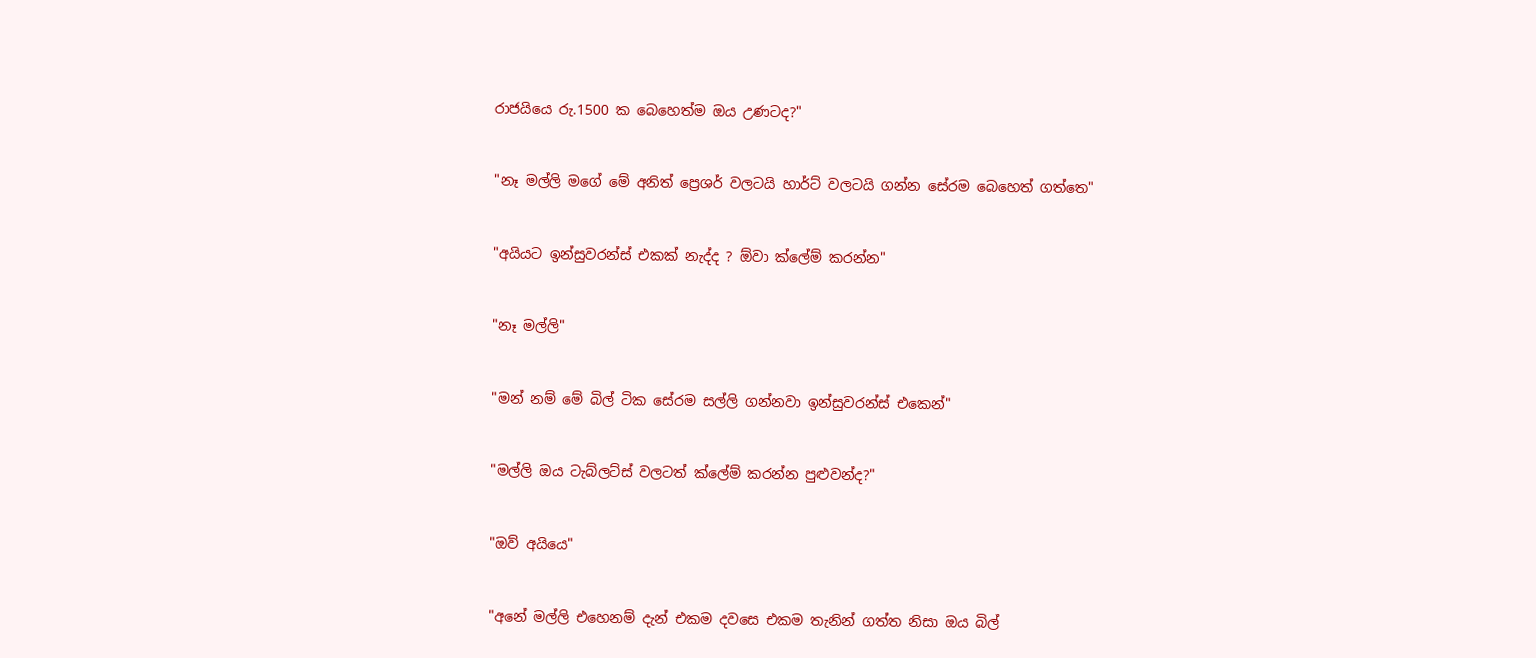රාජයියෙ රු.1500 ක බෙහෙත්ම ඔය උණටද?"


"නෑ මල්ලි මගේ මේ අනිත් ප්‍රෙශර් වලටයි හාර්ට් වලටයි ගන්න සේරම බෙහෙත් ගත්තෙ"


"අයියට ඉන්සුවරන්ස් එකක් නැද්ද ? ඕවා ක්ලේම් කරන්න"


"නෑ මල්ලි"


"මන් නම් මේ බිල් ටික සේරම සල්ලි ගන්නවා ඉන්සුවරන්ස් එකෙන්"


"මල්ලි ඔය ටැබ්ලට්ස් වලටත් ක්ලේම් කරන්න පුළුවන්ද?"


"ඔව් අයියෙ"


"අනේ මල්ලි එහෙනම් දැන් එකම දවසෙ එකම තැනින් ගත්ත නිසා ඔය බිල්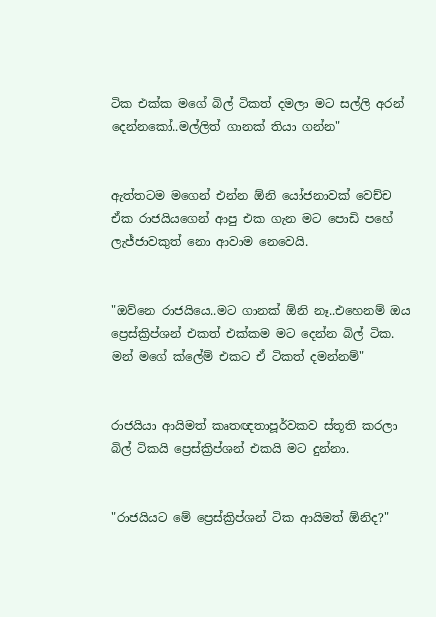ටික එක්ක මගේ බිල් ටිකත් දමලා මට සල්ලි අරන් දෙන්නකෝ..මල්ලිත් ගානක් තියා ගන්න"


ඇත්තටම මගෙන් එන්න ඕනි යෝජනාවක් වෙච්ච ඒක රාජයියගෙන් ආපු එක ගැන මට පොඩි පහේ ලැජ්ජාවකුත් නො ආවාම නෙවෙයි.


"ඔව්නෙ රාජයියෙ..මට ගානක් ඕනි නෑ..එහෙනම් ඔය ප්‍රෙස්ක්‍රිප්ශන් එකත් එක්කම මට දෙන්න බිල් ටික. මන් මගේ ක්ලේම් එකට ඒ ටිකත් දමන්නම්"


රාජයියා ආයිමත් කෘතඥතාපූර්වකව ස්තූති කරලා බිල් ටිකයි ප්‍රෙස්ක්‍රිප්ශන් එකයි මට දුන්නා.


"රාජයියට මේ ප්‍රෙස්ක්‍රිප්ශන් ටික ආයිමත් ඕනිද?"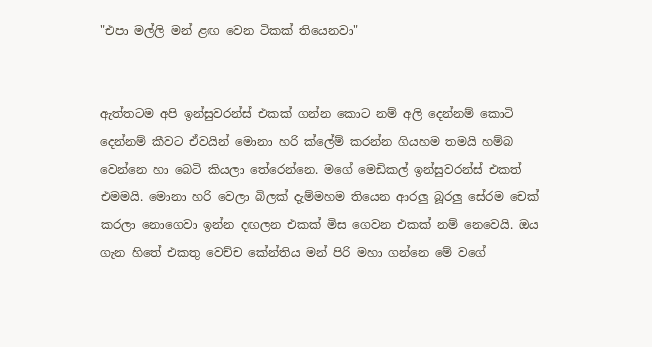"එපා මල්ලි මන් ළඟ වෙන ටිකක් තියෙනවා"


ඇත්තටම අපි ඉන්සුවරන්ස් එකක් ගන්න කොට නම් අලි දෙන්නම් කොටි දෙන්නම් කීවට ඒවයින් මොනා හරි ක්ලේම් කරන්න ගියහම තමයි හම්බ වෙන්නෙ හා බෙටි කියලා තේරෙන්නෙ. මගේ මෙඩිකල් ඉන්සුවරන්ස් එකත් එමමයි. මොනා හරි වෙලා බිලක් දැම්මහම තියෙන ආරලු බූරලු සේරම චෙක් කරලා නොගෙවා ඉන්න දඟලන එකක් මිස ගෙවන එකක් නම් නෙවෙයි. ඔය ගැන හිතේ එකතු වෙච්ච කේන්තිය මන් පිරි මහා ගන්නෙ මේ වගේ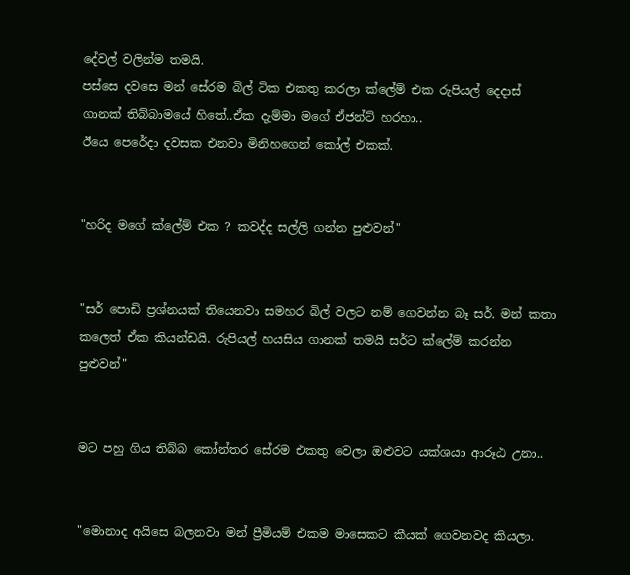දේවල් වලින්ම තමයි.
පස්සෙ දවසෙ මන් සේරම බිල් ටික එකතු කරලා ක්ලේම් එක රුපියල් දෙදාස් ගානක් තිබ්බාමයේ හිතේ..ඒක දැම්මා මගේ ඒජන්ට් හරහා..
ඊයෙ පෙරේදා දවසක එනවා මිනිහගෙන් කෝල් එකක්.


"හරිද මගේ ක්ලේම් එක ? කවද්ද සල්ලි ගන්න පුළුවන්"


"සර් පොඩි ප්‍රශ්නයක් තියෙනවා සමහර බිල් වලට නම් ගෙවන්න බෑ සර්. මන් කතා කලෙත් ඒක කියන්ඩයි. රුපියල් හයසිය ගානක් තමයි සර්ට ක්ලේම් කරන්න පුළුවන්"


මට පහු ගිය තිබ්බ කෝන්තර සේරම එකතු වෙලා ඔළුවට යක්ශයා ආරූඨ උනා..


"මොනාද අයිසෙ බලනවා මන් ප්‍රීමියම් එකම මාසෙකට කීයක් ගෙවනවද කියලා.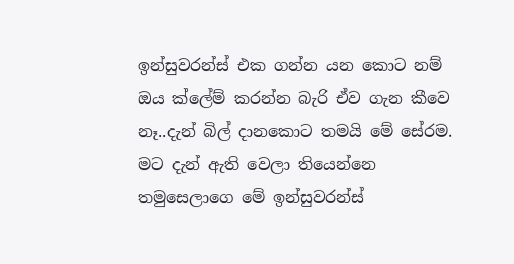ඉන්සුවරන්ස් එක ගන්න යන කොට නම් ඔය ක්ලේම් කරන්න බැරි ඒව ගැන කීවෙ නෑ..දැන් බිල් දානකොට තමයි මේ සේරම. මට දැන් ඇති වෙලා තියෙන්නෙ තමුසෙලාගෙ මේ ඉන්සුවරන්ස්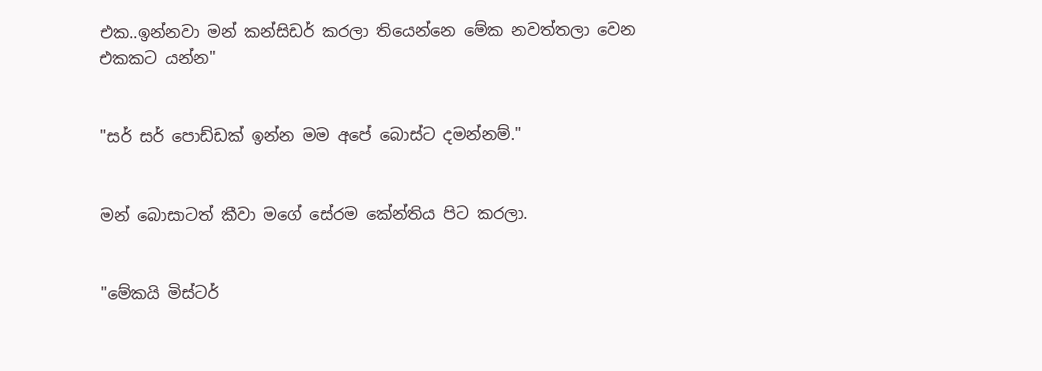එක..ඉන්නවා මන් කන්සිඩර් කරලා තියෙන්නෙ මේක නවත්තලා වෙන එකකට යන්න"


"සර් සර් පොඩ්ඩක් ඉන්න මම අපේ බොස්ට දමන්නම්."


මන් බොසාටත් කීවා මගේ සේරම කේන්තිය පිට කරලා.


"මේකයි මිස්ටර්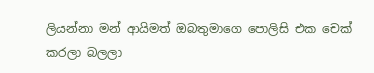ලියන්නා මන් ආයිමත් ඔබතුමාගෙ පොලිසි එක චෙක් කරලා බලලා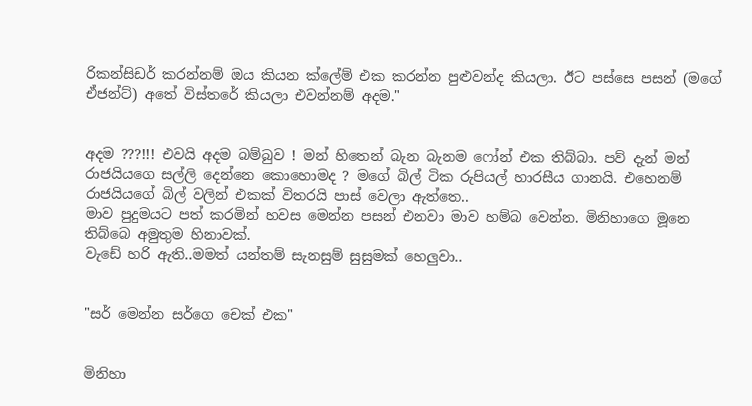රිකන්සිඩර් කරන්නම් ඔය කියන ක්ලේම් එක කරන්න පුළුවන්ද කියලා. ඊට පස්සෙ පසන් (මගේ ඒජන්ට්) අතේ විස්තරේ කියලා එවන්නම් අදම."


අදම ???!!! එවයි අදම බම්බුව ! මන් හිතෙන් බැන බැනම ෆෝන් එක තිබ්බා. පව් දැන් මන් රාජයියගෙ සල්ලි දෙන්නෙ කොහොමද ? මගේ බිල් ටික රුපියල් හාරසීය ගානයි. එහෙනම් රාජයියගේ බිල් වලින් එකක් විතරයි පාස් වෙලා ඇත්තෙ..
මාව පුදුමයට පත් කරමින් හවස මෙන්න පසන් එනවා මාව හම්බ වෙන්න. මිනිහාගෙ මූනෙ තිබ්බෙ අමුතුම හිනාවක්.
වැඩේ හරි ඇති..මමත් යන්තම් සැනසුම් සුසුමක් හෙලුවා..


"සර් මෙන්න සර්ගෙ චෙක් එක"


මිනිහා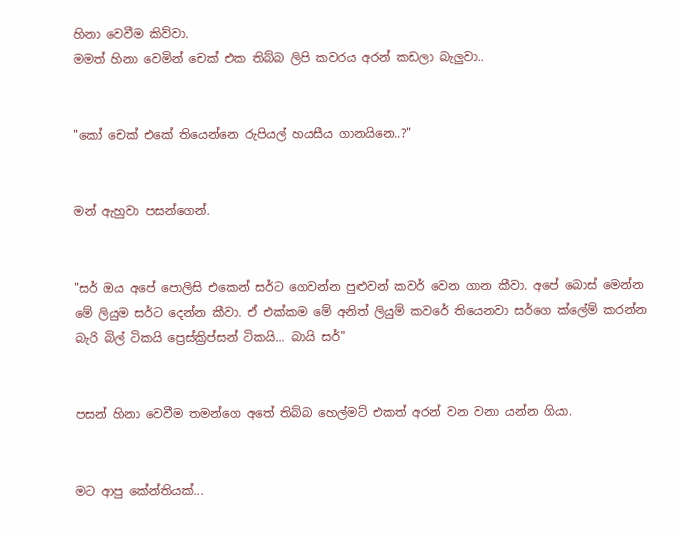හිනා වෙවීම කිව්වා.
මමත් හිනා වෙමින් චෙක් එක තිබ්බ ලිපි කවරය අරන් කඩලා බැලුවා..


"කෝ චෙක් එකේ තියෙන්නෙ රුපියල් හයසීය ගානයිනෙ..?"


මන් ඇහුවා පසන්ගෙන්.


"සර් ඔය අපේ පොලිසි එකෙන් සර්ට ගෙවන්න පුළුවන් කවර් වෙන ගාන කීවා. අපේ බොස් මෙන්න මේ ලියුම සර්ට දෙන්න කීවා. ඒ එක්කම මේ අනිත් ලියුම් කවරේ තියෙනවා සර්ගෙ ක්ලේම් කරන්න බැරි බිල් ටිකයි ප්‍රෙස්ක්‍රිප්සන් ටිකයි... බායි සර්"


පසන් හිනා වෙවීම තමන්ගෙ අතේ තිබ්බ හෙල්මට් එකත් අරන් වන වනා යන්න ගියා.


මට ආපු කේන්තියක්...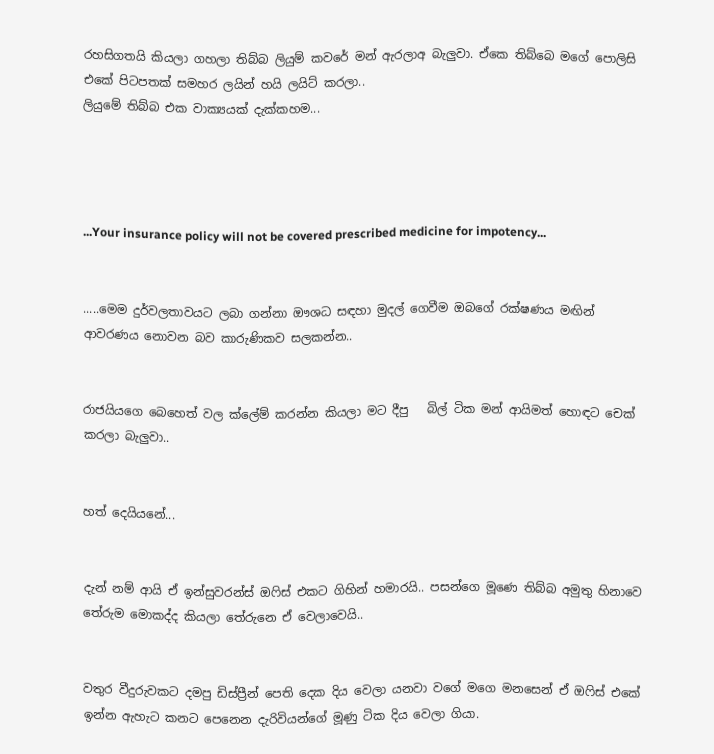රහසිගතයි කියලා ගහලා තිබ්බ ලියුම් කවරේ මන් ඇරලාඅ බැලුවා. ඒකෙ තිබ්බෙ මගේ පොලිසි එකේ පිටපතක් සමහර ලයින් හයි ලයිට් කරලා..
ලියුමේ තිබ්බ එක වාක්‍යයක් දැක්කහම...




...Your insurance policy will not be covered prescribed medicine for impotency...


.....මෙම දුර්වලතාවයට ලබා ගන්නා ඖශධ සඳහා මුදල් ගෙවීම ඔබගේ රක්ෂණය මඟින් ආවරණය නොවන බව කාරුණිකව සලකන්න..


රාජයියගෙ බෙහෙත් වල ක්ලේම් කරන්න කියලා මට දීපු   බිල් ටික මන් ආයිමත් හොඳට චෙක් කරලා බැලුවා..


හත් දෙයියනේ...


දැන් නම් ආයි ඒ ඉන්සුවරන්ස් ඔෆිස් එකට ගිහින් හමාරයි.. පසන්ගෙ මූණෙ තිබ්බ අමුතු හිනාවෙ තේරුම මොකද්ද කියලා තේරුනෙ ඒ වෙලාවෙයි..


වතුර වීදුරුවකට දමපු ඩිස්ප්‍රීන් පෙති දෙක දිය වෙලා යනවා වගේ මගෙ මනසෙන් ඒ ඔෆිස් එකේ ඉන්න ඇහැට කනට පෙනෙන දැරිවියන්ගේ මූණු ටික දිය වෙලා ගියා.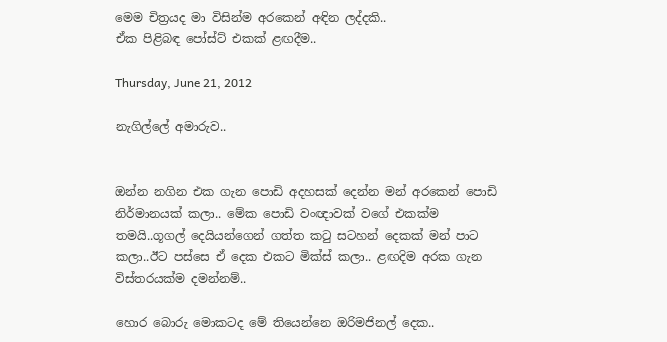මෙම චිත්‍රයද මා විසින්ම අරකෙන් අඳින ලද්දකි..
ඒක පිළිබඳ පෝස්ට් එකක් ළඟදීම..

Thursday, June 21, 2012

නැගිල්ලේ අමාරුව..


ඔන්න නගින එක ගැන පොඩි අදහසක් දෙන්න මන් අරකෙන් පොඩි නිර්මානයක් කලා.. මේක පොඩි වංඥාවක් වගේ එකක්ම තමයි..ගූගල් දෙයියන්ගෙන් ගත්ත කටු සටහන් දෙකක් මන් පාට කලා..ඊට පස්සෙ ඒ දෙක එකට මික්ස් කලා.. ළඟදිම අරක ගැන විස්තරයක්ම දමන්නම්..

හොර බොරු මොකටද මේ තියෙන්නෙ ඔරිමජිනල් දෙක..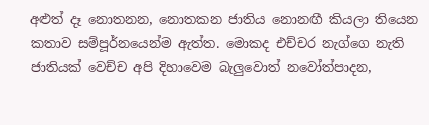අළුත් දෑ නොතනන, නොතකන ජාතිය නොනඟී කියලා තියෙන කතාව සම්පූර්නයෙන්ම ඇත්ත. මොකද එච්චර නැග්ගෙ නැති ජාතියක් වෙච්ච අපි දිහාවෙම බැලුවොත් නවෝත්පාදන,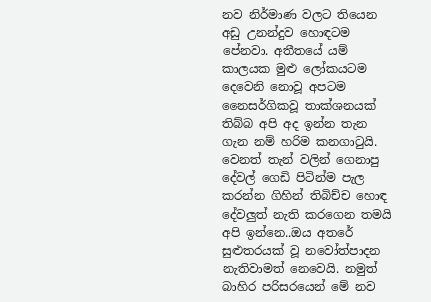නව නිර්මාණ වලට තියෙන අඩු උනන්දුව හොඳටම පේනවා. අතීතයේ යම් කාලයක මුළු ලෝකයටම දෙවෙනි නොවූ අපටම නෛසර්ගිකවූ තාක්ශනයක් තිබ්බ අපි අද ඉන්න තැන ගැන නම් හරිම කනගාටුයි. වෙනත් තැන් වලින් ගෙනාපු දේවල් ගෙඩි පිටින්ම පැල කරන්න ගිහින් තිබිච්ච හොඳ දේවලුත් නැති කරගෙන තමයි අපි ඉන්නෙ..ඔය අතරේ සුළුතරයක් වූ නවෝත්පාදන නැතිවාමත් නෙවෙයි. නමුත් බාහිර පරිසරයෙන් මේ නව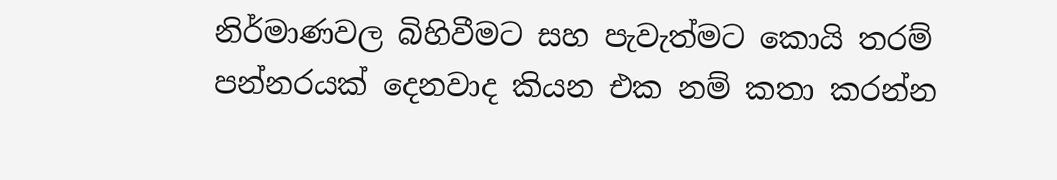නිර්මාණවල බිහිවීමට සහ පැවැත්මට කොයි තරම් පන්නරයක් දෙනවාද කියන එක නම් කතා කරන්න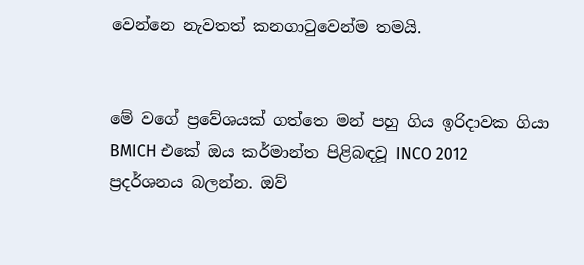වෙන්නෙ නැවතත් කනගාටුවෙන්ම තමයි.


මේ වගේ ප්‍රවේශයක් ගත්තෙ මන් පහු ගිය ඉරිදාවක ගියා BMICH එකේ ඔය කර්මාන්ත පිළිබඳවූ INCO 2012 ප්‍රදර්ශනය බලන්න. ඔව්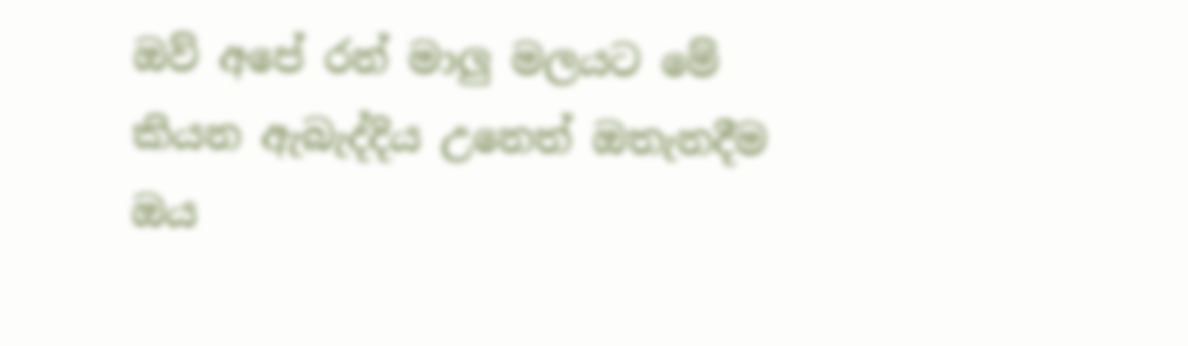ඔව් අපේ රන් මාලු මලයට මේ කියන ඇබැද්දිය උනෙත් ඔතැනදීම ඔය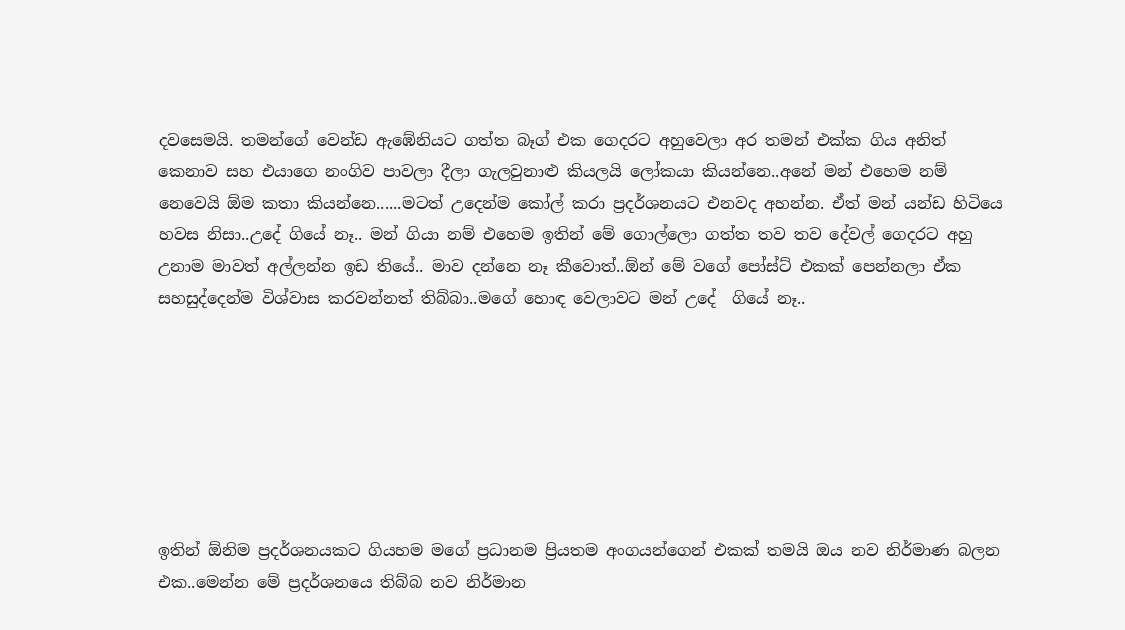දවසෙමයි. තමන්ගේ වෙන්ඩ ඇඹේනියට ගත්ත බෑග් එක ගෙදරට අහුවෙලා අර තමන් එක්ක ගිය අනිත් කෙනාව සහ එයාගෙ නංගිව පාවලා දීලා ගැලවුනාළු කියලයි ලෝකයා කියන්නෙ..අනේ මන් එහෙම නම් නෙවෙයි ඕම කතා කියන්නෙ......මටත් උදෙන්ම කෝල් කරා ප්‍රදර්ශනයට එනවද අහන්න. ඒත් මන් යන්ඩ හිටියෙ හවස නිසා..උදේ ගියේ නෑ.. මන් ගියා නම් එහෙම ඉතින් මේ ගොල්ලො ගත්ත තව තව දේවල් ගෙදරට අහු උනාම මාවත් අල්ලන්න ඉඩ තියේ.. මාව දන්නෙ නෑ කීවොත්..ඕන් මේ වගේ පෝස්ට් එකක් පෙන්නලා ඒක සහසුද්දෙන්ම විශ්වාස කරවන්නත් තිබ්බා..මගේ හොඳ වෙලාවට මන් උදේ  ගියේ නෑ..







ඉතින් ඕනිම ප්‍රදර්ශනයකට ගියහම මගේ ප්‍රධානම ප්‍රියතම අංගයන්ගෙන් එකක් තමයි ඔය නව නිර්මාණ බලන එක..මෙන්න මේ ප්‍රදර්ශනයෙ තිබ්බ නව නිර්මාන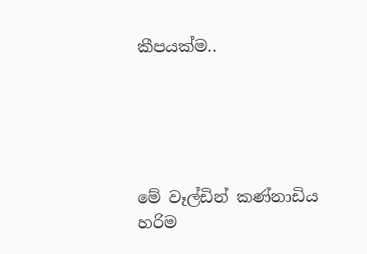කීපයක්ම..





මේ වෑල්ඩින් කණ්නාඩිය හරිම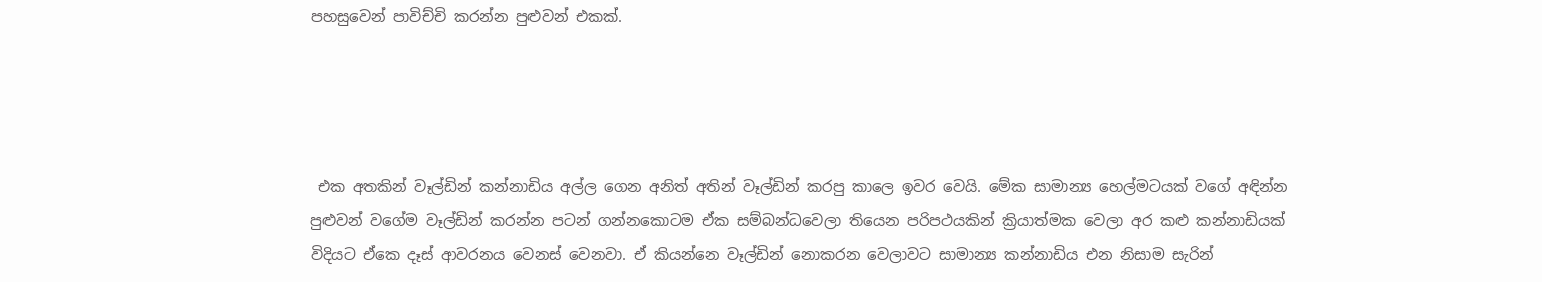පහසුවෙන් පාවිච්චි කරන්න පුළුවන් එකක්.




 එක අතකින් වෑල්ඩින් කන්නාඩිය අල්ල ගෙන අනිත් අතින් වෑල්ඩින් කරපු කාලෙ ඉවර වෙයි. මේක සාමාන්‍ය හෙල්මටයක් වගේ අඳින්න පුළුවන් වගේම වෑල්ඩින් කරන්න පටන් ගන්නකොටම ඒක සම්බන්ධවෙලා තියෙන පරිපථයකින් ක්‍රියාත්මක වෙලා අර කළු කන්නාඩියක් විදියට ඒකෙ දෑස් ආවරනය වෙනස් වෙනවා. ඒ කියන්නෙ වෑල්ඩින් නොකරන වෙලාවට සාමාන්‍ය කන්නාඩිය එන නිසාම සැරින්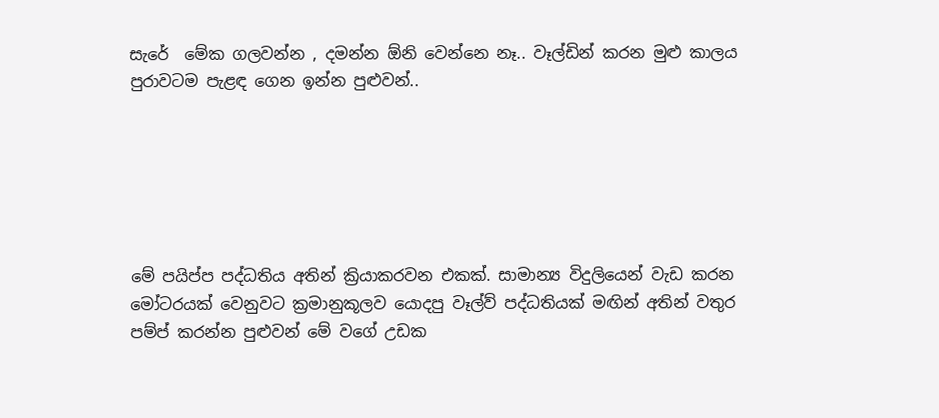සැරේ  මේක ගලවන්න , දමන්න ඕනි වෙන්නෙ නෑ.. වෑල්ඩින් කරන මුළු කාලය පුරාවටම පැළඳ ගෙන ඉන්න පුළුවන්..






මේ පයිප්ප පද්ධතිය අතින් ක්‍රියාකරවන එකක්. සාමාන්‍ය විදුලියෙන් වැඩ කරන මෝටරයක් වෙනුවට ක්‍රමානුකූලව යොදපු වෑල්ව් පද්ධතියක් මඟින් අතින් වතුර පම්ප් කරන්න පුළුවන් මේ වගේ උඩක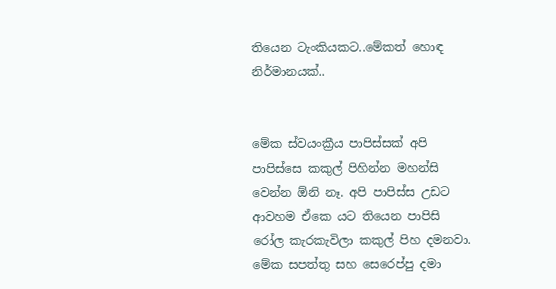තියෙන ටැංකියකට..මේකත් හොඳ නිර්මානයක්..


මේක ස්වයංක්‍රීය පාපිස්සක් අපි පාපිස්සෙ කකුල් පිහින්න මහන්සි වෙන්න ඕනි නෑ. අපි පාපිස්ස උඩට ආවහම ඒකෙ යට තියෙන පාපිසි රෝල කැරකැවිලා කකුල් පිහ දමනවා. මේක සපත්තු සහ සෙරෙප්පු දමා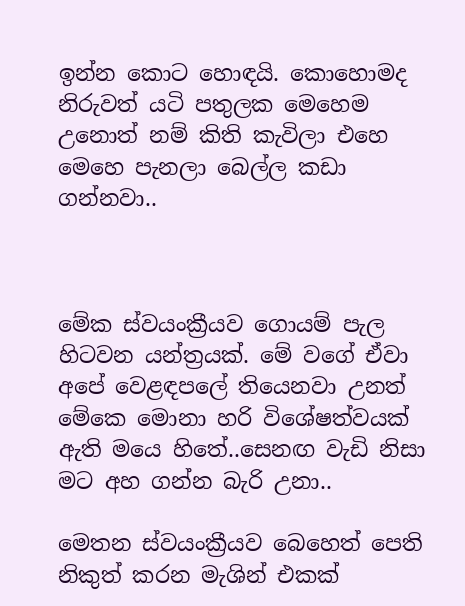ඉන්න කොට හොඳයි. කොහොමද නිරුවත් යටි පතුලක මෙහෙම උනොත් නම් කිති කැවිලා එහෙ මෙහෙ පැනලා බෙල්ල කඩා ගන්නවා..



මේක ස්වයංක්‍රීයව ගොයම් පැල හිටවන යන්ත්‍රයක්. මේ වගේ ඒවා අපේ වෙළඳපලේ තියෙනවා උනත් මේකෙ මොනා හරි විශේෂත්වයක් ඇති මයෙ හිතේ..සෙනඟ වැඩි නිසා මට අහ ගන්න බැරි උනා..

මෙතන ස්වයංක්‍රීයව බෙහෙත් පෙති නිකුත් කරන මැශින් එකක්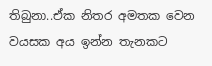තිබුනා..ඒක නිතර අමතක වෙන වයසක අය ඉන්න තැනකට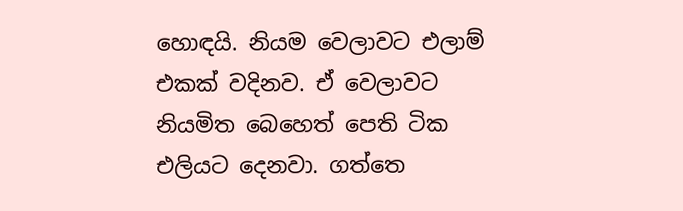හොඳයි. නියම වෙලාවට එලාම් එකක් වදිනව. ඒ වෙලාවට නියමිත බෙහෙත් පෙති ටික එලියට දෙනවා. ගත්තෙ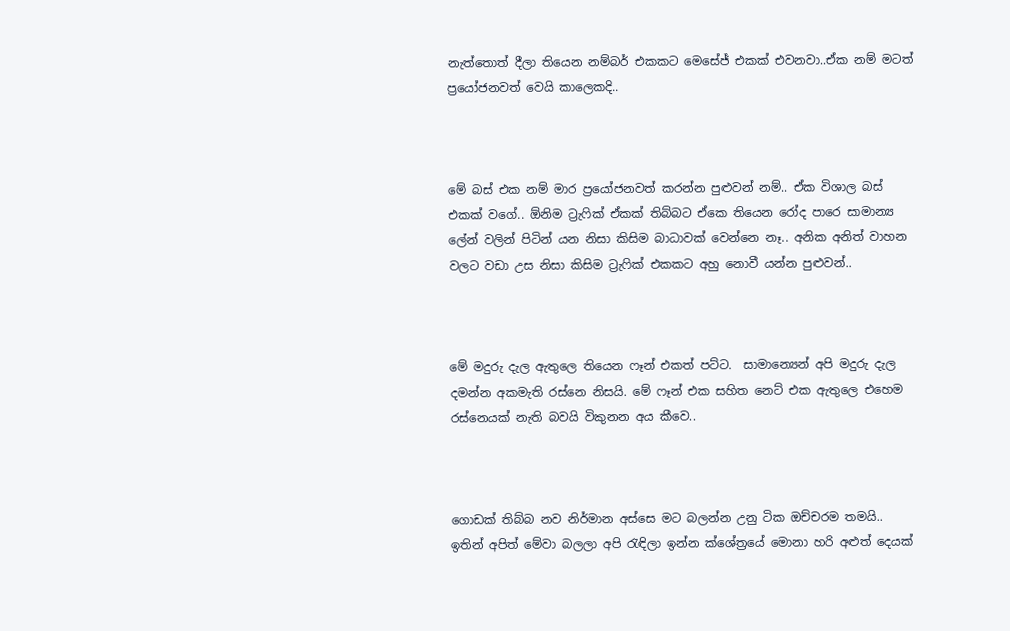නැත්තොත් දීලා තියෙන නම්බර් එකකට මෙසේජ් එකක් එවනවා..ඒක නම් මටත් ප්‍රයෝජනවත් වෙයි කාලෙකදි..



මේ බස් එක නම් මාර ප්‍රයෝජනවත් කරන්න පුළුවන් නම්.. ඒක විශාල බස් එකක් වගේ.. ඕනිම ට්‍රැෆික් ඒකක් තිබ්බට ඒකෙ තියෙන රෝද පාරෙ සාමාන්‍ය ලේන් වලින් පිටින් යන නිසා කිසිම බාධාවක් වෙන්නෙ නෑ.. අනික අනිත් වාහන වලට වඩා උස නිසා කිසිම ට්‍රැෆික් එකකට අහු නොවී යන්න පුළුවන්..



මේ මදුරු දැල ඇතුලෙ තියෙන ෆෑන් එකත් පට්ට.  සාමාන්‍යෙන් අපි මදුරු දැල දමන්න අකමැති රස්නෙ නිසයි. මේ ෆෑන් එක සහිත නෙට් එක ඇතුලෙ එහෙම රස්නෙයක් නැති බවයි විකුනන අය කීවෙ..



ගොඩක් තිබ්බ නව නිර්මාන අස්සෙ මට බලන්න උනු ටික ඔච්චරම තමයි..
ඉතින් අපිත් මේවා බලලා අපි රැඳිලා ඉන්න ක්ශේත්‍රයේ මොනා හරි අළුත් දෙයක්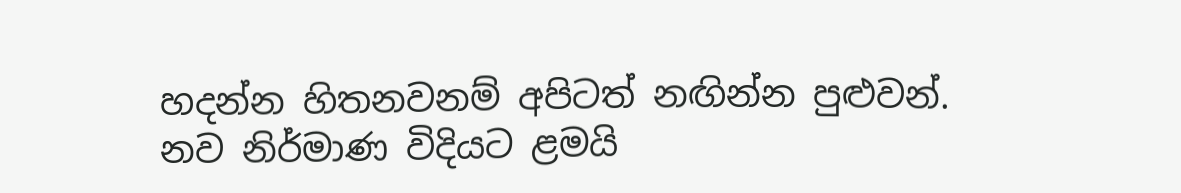හදන්න හිතනවනම් අපිටත් නඟින්න පුළුවන්. නව නිර්මාණ විදියට ළමයි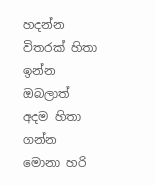හදන්න විතරක් හිතා ඉන්න ඔබලාත් අදම හිතා ගන්න මොනා හරි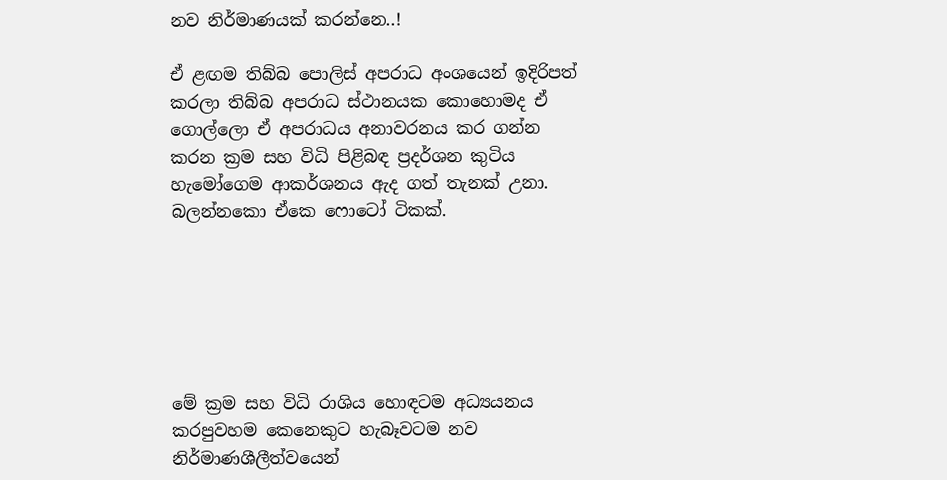නව නිර්මාණයක් කරන්නෙ..!

ඒ ළඟම තිබ්බ පොලිස් අපරාධ අංශයෙන් ඉදිරිපත් කරලා තිබ්බ අපරාධ ස්ථානයක කොහොමද ඒ ගොල්ලො ඒ අපරාධය අනාවරනය කර ගන්න කරන ක්‍රම සහ විධි පිළිබඳ ප්‍රදර්ශන කුටිය හැමෝගෙම ආකර්ශනය ඇද ගත් තැනක් උනා. බලන්නකො ඒකෙ ෆොටෝ ටිකක්.






මේ ක්‍රම සහ විධි රාශිය හොඳටම අධ්‍යයනය කරපුවහම කෙනෙකුට හැබෑවටම නව නිර්මාණශීලීත්වයෙන්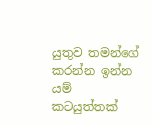යුතුව තමන්ගේ කරන්න ඉන්න යම් කටයුත්තක්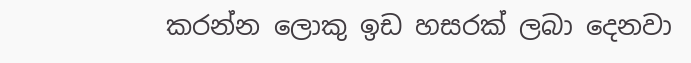කරන්න ලොකු ඉඩ හසරක් ලබා දෙනවා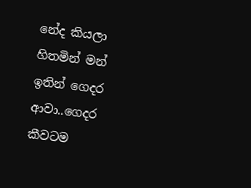නේද කියලා හිතමින් මන් ඉතින් ගෙදර ආවා..ගෙදර කීවටම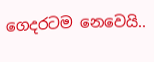ගෙදරටම නෙවෙයි..